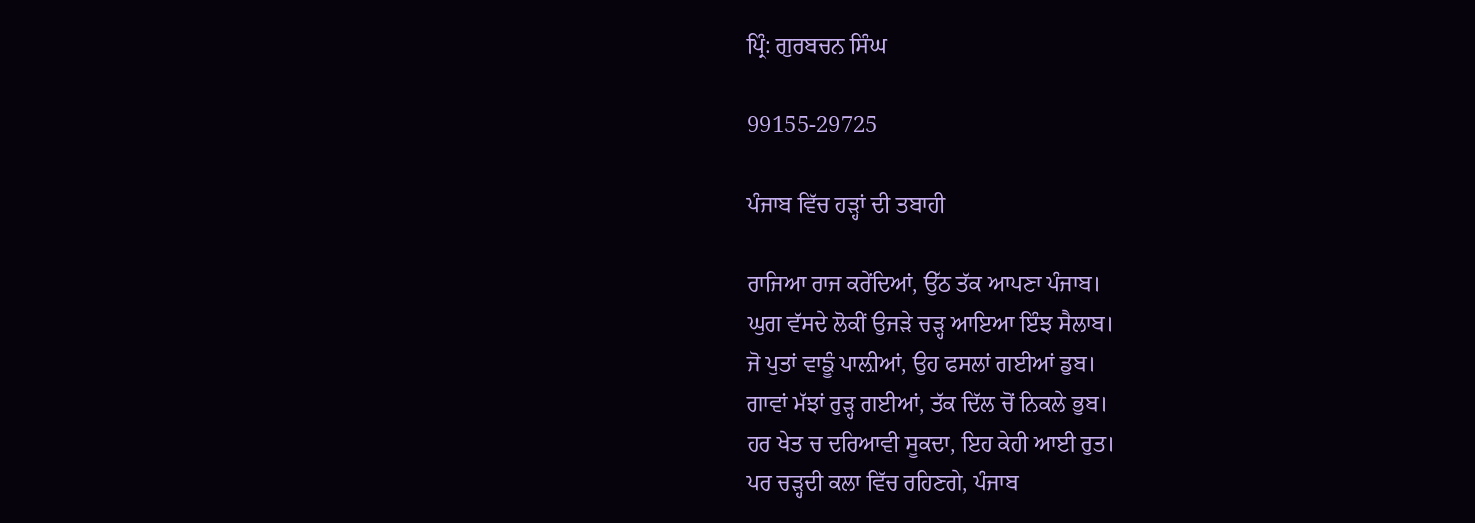ਪ੍ਰਿੰ: ਗੁਰਬਚਨ ਸਿੰਘ

99155-29725

ਪੰਜਾਬ ਵਿੱਚ ਹੜ੍ਹਾਂ ਦੀ ਤਬਾਹੀ

ਰਾਜਿਆ ਰਾਜ ਕਰੇਂਦਿਆਂ, ਉੱਠ ਤੱਕ ਆਪਣਾ ਪੰਜਾਬ।
ਘੁਗ ਵੱਸਦੇ ਲੋਕੀਂ ਉਜੜੇ ਚੜ੍ਹ ਆਇਆ ਇੰਝ ਸੈਲਾਬ।
ਜੋ ਪੁਤਾਂ ਵਾਙੂੰ ਪਾਲ਼ੀਆਂ, ਉਹ ਫਸਲਾਂ ਗਈਆਂ ਡੁਬ।
ਗਾਵਾਂ ਮੱਝਾਂ ਰੁੜ੍ਹ ਗਈਆਂ, ਤੱਕ ਦਿੱਲ ਚੋਂ ਨਿਕਲੇ ਭੁਬ।
ਹਰ ਖੇਤ ਚ ਦਰਿਆਵੀ ਸੂਕਦਾ, ਇਹ ਕੇਹੀ ਆਈ ਰੁਤ।
ਪਰ ਚੜ੍ਹਦੀ ਕਲਾ ਵਿੱਚ ਰਹਿਣਗੇ, ਪੰਜਾਬ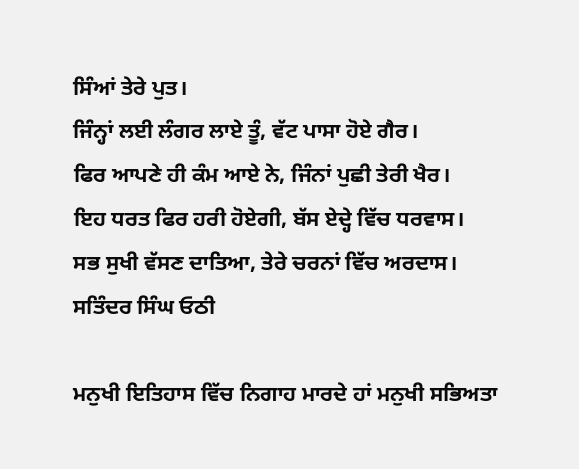ਸਿੰਆਂ ਤੇਰੇ ਪੁਤ।
ਜਿੰਨ੍ਹਾਂ ਲਈ ਲੰਗਰ ਲਾਏ ਤੂੰ, ਵੱਟ ਪਾਸਾ ਹੋਏ ਗੈਰ।
ਫਿਰ ਆਪਣੇ ਹੀ ਕੰਮ ਆਏ ਨੇ, ਜਿੰਨਾਂ ਪੁਛੀ ਤੇਰੀ ਖੈਰ।
ਇਹ ਧਰਤ ਫਿਰ ਹਰੀ ਹੋਏਗੀ, ਬੱਸ ਏਦ੍ਹੇ ਵਿੱਚ ਧਰਵਾਸ।
ਸਭ ਸੁਖੀ ਵੱਸਣ ਦਾਤਿਆ, ਤੇਰੇ ਚਰਨਾਂ ਵਿੱਚ ਅਰਦਾਸ।
ਸਤਿੰਦਰ ਸਿੰਘ ਓਠੀ

ਮਨੁਖੀ ਇਤਿਹਾਸ ਵਿੱਚ ਨਿਗਾਹ ਮਾਰਦੇ ਹਾਂ ਮਨੁਖੀ ਸਭਿਅਤਾ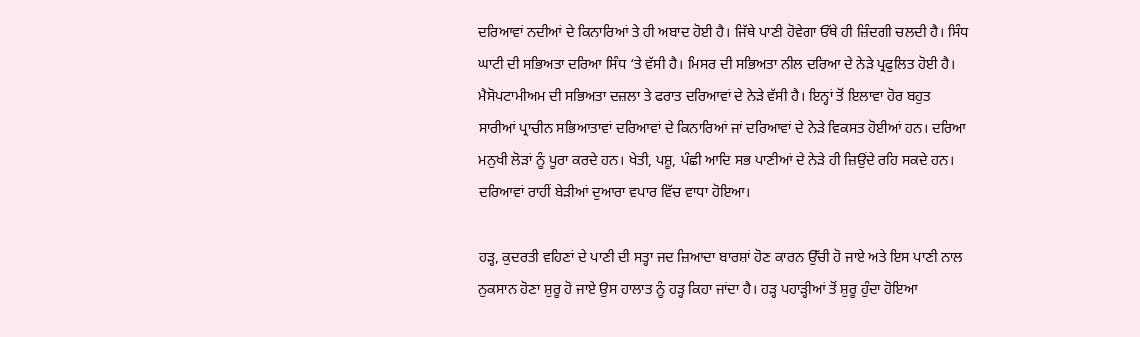ਦਰਿਆਵਾਂ ਨਦੀਆਂ ਦੇ ਕਿਨਾਰਿਆਂ ਤੇ ਹੀ ਅਬਾਦ ਹੋਈ ਹੈ। ਜਿੱਥੇ ਪਾਣੀ ਹੋਵੇਗਾ ਓੱਥੇ ਹੀ ਜ਼ਿੰਦਗੀ ਚਲਦੀ ਹੈ। ਸਿੰਧ ਘਾਟੀ ਦੀ ਸਭਿਅਤਾ ਦਰਿਆ ਸਿੰਧ ‘ਤੇ ਵੱਸੀ ਹੈ। ਮਿਸਰ ਦੀ ਸਭਿਅਤਾ ਨੀਲ ਦਰਿਆ ਦੇ ਨੇੜੇ ਪ੍ਰਫੁਲਿਤ ਹੋਈ ਹੈ। ਮੈਸੋਪਟਾਮੀਅਮ ਦੀ ਸਭਿਅਤਾ ਦਜ਼ਲਾ ਤੇ ਫਰਾਤ ਦਰਿਆਵਾਂ ਦੇ ਨੇੜੇ ਵੱਸੀ ਹੈ। ਇਨ੍ਹਾਂ ਤੋਂ ਇਲਾਵਾ ਹੋਰ ਬਹੁਤ ਸਾਰੀਆਂ ਪ੍ਰਾਚੀਨ ਸਭਿਆਤਾਵਾਂ ਦਰਿਆਵਾਂ ਦੇ ਕਿਨਾਰਿਆਂ ਜਾਂ ਦਰਿਆਵਾਂ ਦੇ ਨੇੜੇ ਵਿਕਸਤ ਹੋਈਆਂ ਹਨ। ਦਰਿਆ ਮਨੁਖੀ ਲੋੜਾਂ ਨੂੰ ਪੂਰਾ ਕਰਦੇ ਹਨ। ਖੇਤੀ, ਪਸ਼ੂ, ਪੰਛੀ ਆਦਿ ਸਭ ਪਾਣੀਆਂ ਦੇ ਨੇੜੇ ਹੀ ਜ਼ਿਉਂਦੇ ਰਹਿ ਸਕਦੇ ਹਨ। ਦਰਿਆਵਾਂ ਰਾਹੀਂ ਬੇੜੀਆਂ ਦੁਆਰਾ ਵਪਾਰ ਵਿੱਚ ਵਾਧਾ ਹੋਇਆ।

ਹੜ੍ਹ, ਕੁਦਰਤੀ ਵਹਿਣਾਂ ਦੇ ਪਾਣੀ ਦੀ ਸਤ੍ਹਾ ਜਦ ਜ਼ਿਆਦਾ ਬਾਰਸ਼ਾਂ ਹੋਣ ਕਾਰਨ ਉੱਚੀ ਹੋ ਜਾਏ ਅਤੇ ਇਸ ਪਾਣੀ ਨਾਲ ਨੁਕਸਾਨ ਹੋਣਾ ਸ਼ੁਰੂ ਹੋ ਜਾਏ ਉਸ ਹਾਲਾਤ ਨੂੰ ਹੜ੍ਹ ਕਿਹਾ ਜਾਂਦਾ ਹੈ। ਹੜ੍ਹ ਪਹਾੜ੍ਹੀਆਂ ਤੋਂ ਸ਼ੁਰੂ ਹੁੰਦਾ ਹੋਇਆ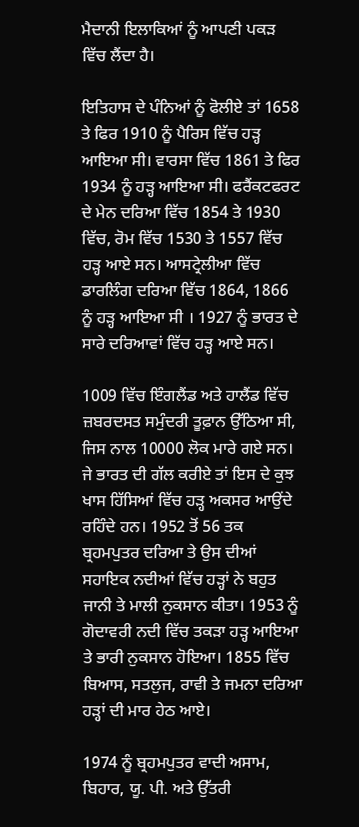ਮੈਦਾਨੀ ਇਲਾਕਿਆਂ ਨੂੰ ਆਪਣੀ ਪਕੜ ਵਿੱਚ ਲੈਂਦਾ ਹੈ।

ਇਤਿਹਾਸ ਦੇ ਪੰਨਿਆਂ ਨੂੰ ਫੋਲੀਏ ਤਾਂ 1658 ਤੇ ਫਿਰ 1910 ਨੂੰ ਪੈਰਿਸ ਵਿੱਚ ਹੜ੍ਹ ਆਇਆ ਸੀ। ਵਾਰਸਾ ਵਿੱਚ 1861 ਤੇ ਫਿਰ 1934 ਨੂੰ ਹੜ੍ਹ ਆਇਆ ਸੀ। ਫਰੈਂਕਟਫਰਟ ਦੇ ਮੇਨ ਦਰਿਆ ਵਿੱਚ 1854 ਤੇ 1930 ਵਿੱਚ, ਰੋਮ ਵਿੱਚ 1530 ਤੇ 1557 ਵਿੱਚ ਹੜ੍ਹ ਆਏ ਸਨ। ਆਸਟ੍ਰੇਲੀਆ ਵਿੱਚ ਡਾਰਲਿੰਗ ਦਰਿਆ ਵਿੱਚ 1864, 1866 ਨੂੰ ਹੜ੍ਹ ਆਇਆ ਸੀ । 1927 ਨੂੰ ਭਾਰਤ ਦੇ ਸਾਰੇ ਦਰਿਆਵਾਂ ਵਿੱਚ ਹੜ੍ਹ ਆਏ ਸਨ।

1009 ਵਿੱਚ ਇੰਗਲੈਂਡ ਅਤੇ ਹਾਲੈਂਡ ਵਿੱਚ ਜ਼ਬਰਦਸਤ ਸਮੁੰਦਰੀ ਤੂਫ਼ਾਨ ਉੱਠਿਆ ਸੀ, ਜਿਸ ਨਾਲ 10000 ਲੋਕ ਮਾਰੇ ਗਏ ਸਨ। ਜੇ ਭਾਰਤ ਦੀ ਗੱਲ ਕਰੀਏ ਤਾਂ ਇਸ ਦੇ ਕੁਝ ਖਾਸ ਹਿੱਸਿਆਂ ਵਿੱਚ ਹੜ੍ਹ ਅਕਸਰ ਆਉਂਦੇ ਰਹਿੰਦੇ ਹਨ। 1952 ਤੋਂ 56 ਤਕ ਬ੍ਰਹਮਪੁਤਰ ਦਰਿਆ ਤੇ ਉਸ ਦੀਆਂ ਸਹਾਇਕ ਨਦੀਆਂ ਵਿੱਚ ਹੜ੍ਹਾਂ ਨੇ ਬਹੁਤ ਜਾਨੀ ਤੇ ਮਾਲੀ ਨੁਕਸਾਨ ਕੀਤਾ। 1953 ਨੂੰ ਗੋਦਾਵਰੀ ਨਦੀ ਵਿੱਚ ਤਕੜਾ ਹੜ੍ਹ ਆਇਆ ਤੇ ਭਾਰੀ ਨੁਕਸਾਨ ਹੋਇਆ। 1855 ਵਿੱਚ ਬਿਆਸ, ਸਤਲੁਜ, ਰਾਵੀ ਤੇ ਜਮਨਾ ਦਰਿਆ ਹੜ੍ਹਾਂ ਦੀ ਮਾਰ ਹੇਠ ਆਏ।

1974 ਨੂੰ ਬ੍ਰਹਮਪੁਤਰ ਵਾਦੀ ਅਸਾਮ, ਬਿਹਾਰ, ਯੂ. ਪੀ. ਅਤੇ ਉੱਤਰੀ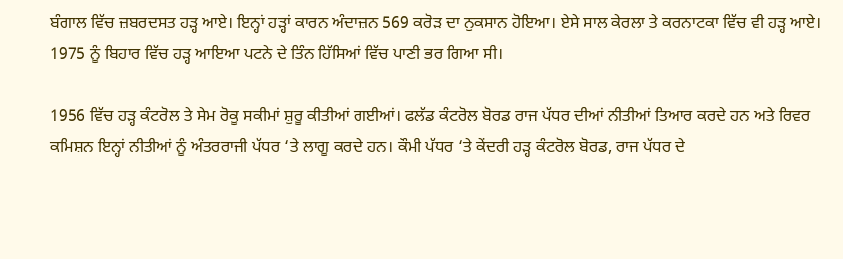ਬੰਗਾਲ ਵਿੱਚ ਜ਼ਬਰਦਸਤ ਹੜ੍ਹ ਆਏ। ਇਨ੍ਹਾਂ ਹੜ੍ਹਾਂ ਕਾਰਨ ਅੰਦਾਜ਼ਨ 569 ਕਰੋੜ ਦਾ ਨੁਕਸਾਨ ਹੋਇਆ। ਏਸੇ ਸਾਲ ਕੇਰਲਾ ਤੇ ਕਰਨਾਟਕਾ ਵਿੱਚ ਵੀ ਹੜ੍ਹ ਆਏ। 1975 ਨੂੰ ਬਿਹਾਰ ਵਿੱਚ ਹੜ੍ਹ ਆਇਆ ਪਟਨੇ ਦੇ ਤਿੰਨ ਹਿੱਸਿਆਂ ਵਿੱਚ ਪਾਣੀ ਭਰ ਗਿਆ ਸੀ।

1956 ਵਿੱਚ ਹੜ੍ਹ ਕੰਟਰੋਲ ਤੇ ਸੇਮ ਰੋਕੂ ਸਕੀਮਾਂ ਸ਼ੁਰੂ ਕੀਤੀਆਂ ਗਈਆਂ। ਫਲੱਡ ਕੰਟਰੋਲ ਬੋਰਡ ਰਾਜ ਪੱਧਰ ਦੀਆਂ ਨੀਤੀਆਂ ਤਿਆਰ ਕਰਦੇ ਹਨ ਅਤੇ ਰਿਵਰ ਕਮਿਸ਼ਨ ਇਨ੍ਹਾਂ ਨੀਤੀਆਂ ਨੂੰ ਅੰਤਰਰਾਜੀ ਪੱਧਰ ‘ਤੇ ਲਾਗੂ ਕਰਦੇ ਹਨ। ਕੌਮੀ ਪੱਧਰ ‘ਤੇ ਕੇਂਦਰੀ ਹੜ੍ਹ ਕੰਟਰੋਲ ਬੋਰਡ, ਰਾਜ ਪੱਧਰ ਦੇ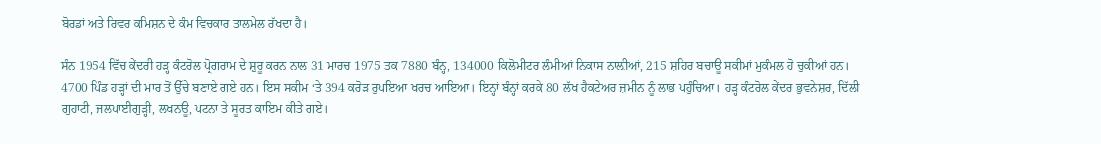ਬੋਰਡਾਂ ਅਤੇ ਰਿਵਰ ਕਮਿਸ਼ਨ ਦੇ ਕੰਮ ਵਿਚਕਾਰ ਤਾਲਮੇਲ ਰੱਖਦਾ ਹੈ।

ਸੰਨ 1954 ਵਿੱਚ ਕੇਂਦਰੀ ਹੜ੍ਹ ਕੰਟਰੋਲ ਪ੍ਰੋਗਰਾਮ ਦੇ ਸ਼ੁਰੂ ਕਰਨ ਨਾਲ 31 ਮਾਰਚ 1975 ਤਕ 7880 ਬੰਨ੍ਹ, 134000 ਕਿਲੋਮੀਟਰ ਲੰਮੀਆਂ ਨਿਕਾਸ ਨਾਲ਼ੀਆਂ, 215 ਸ਼ਹਿਰ ਬਚਾਊ ਸਕੀਮਾਂ ਮੁਕੰਮਲ ਹੋ ਚੁਕੀਆਂ ਹਨ। 4700 ਪਿੰਡ ਹੜ੍ਹਾਂ ਦੀ ਮਾਰ ਤੋਂ ਉੱਚੇ ਬਣਾਏ ਗਏ ਹਨ। ਇਸ ਸਕੀਮ ‘ਤੇ 394 ਕਰੋੜ ਰੁਪਇਆ ਖਰਚ ਆਇਆ। ਇਨ੍ਹਾਂ ਬੰਨ੍ਹਾਂ ਕਰਕੇ 80 ਲੱਖ ਹੈਕਟੇਅਰ ਜ਼ਮੀਨ ਨੂੰ ਲਾਭ ਪਹੁੰਚਿਆ। ਹੜ੍ਹ ਕੰਟਰੋਲ ਕੇਂਦਰ ਭੁਵਨੇਸ਼ਰ, ਦਿੱਲੀ ਗੁਹਾਟੀ, ਜਲਪਾਈਗੁੜ੍ਹੀ, ਲਖਨਊ, ਪਟਨਾ ਤੇ ਸੂਰਤ ਕਾਇਮ ਕੀਤੇ ਗਏ।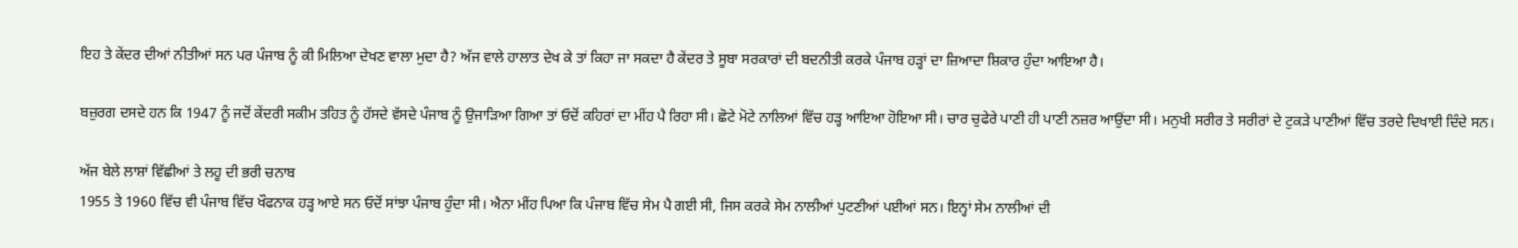ਇਹ ਤੇ ਕੇਂਦਰ ਦੀਆਂ ਨੀਤੀਆਂ ਸਨ ਪਰ ਪੰਜਾਬ ਨੂੰ ਕੀ ਮਿਲਿਆ ਦੇਖਣ ਵਾਲਾ ਮੁਦਾ ਹੈ? ਅੱਜ ਵਾਲੇ ਹਾਲਾਤ ਦੇਖ ਕੇ ਤਾਂ ਕਿਹਾ ਜਾ ਸਕਦਾ ਹੈ ਕੇਂਦਰ ਤੇ ਸੂਬਾ ਸਰਕਾਰਾਂ ਦੀ ਬਦਨੀਤੀ ਕਰਕੇ ਪੰਜਾਬ ਹੜ੍ਹਾਂ ਦਾ ਜ਼ਿਆਦਾ ਸ਼ਿਕਾਰ ਹੁੰਦਾ ਆਇਆ ਹੈ।

ਬਜ਼ੁਰਗ ਦਸਦੇ ਹਨ ਕਿ 1947 ਨੂੰ ਜਦੋਂ ਕੇਂਦਰੀ ਸਕੀਮ ਤਹਿਤ ਨੂੰ ਹੱਸਦੇ ਵੱਸਦੇ ਪੰਜਾਬ ਨੂੰ ਉਜਾੜਿਆ ਗਿਆ ਤਾਂ ਓਦੋਂ ਕਹਿਰਾਂ ਦਾ ਮੀਂਹ ਪੈ ਰਿਹਾ ਸੀ। ਛੋਟੇ ਮੋਟੇ ਨਾਲਿਆਂ ਵਿੱਚ ਹੜ੍ਹ ਆਇਆ ਹੋਇਆ ਸੀ। ਚਾਰ ਚੁਫੇਰੇ ਪਾਣੀ ਹੀ ਪਾਣੀ ਨਜ਼ਰ ਆਉਂਦਾ ਸੀ। ਮਨੁਖੀ ਸਰੀਰ ਤੇ ਸਰੀਰਾਂ ਦੇ ਟੁਕੜੇ ਪਾਣੀਆਂ ਵਿੱਚ ਤਰਦੇ ਦਿਖਾਈ ਦਿੰਦੇ ਸਨ।

ਅੱਜ ਬੇਲੇ ਲਾਸ਼ਾਂ ਵਿੱਛੀਆਂ ਤੇ ਲਹੂ ਦੀ ਭਰੀ ਚਨਾਬ
1955 ਤੇ 1960 ਵਿੱਚ ਵੀ ਪੰਜਾਬ ਵਿੱਚ ਖੌਫਨਾਕ ਹੜ੍ਹ ਆਏ ਸਨ ਓਦੋਂ ਸਾਂਝਾ ਪੰਜਾਬ ਹੁੰਦਾ ਸੀ। ਐਨਾ ਮੀਂਹ ਪਿਆ ਕਿ ਪੰਜਾਬ ਵਿੱਚ ਸੇਮ ਪੈ ਗਈ ਸੀ, ਜਿਸ ਕਰਕੇ ਸੇਮ ਨਾਲੀਆਂ ਪੁਟਣੀਆਂ ਪਈਆਂ ਸਨ। ਇਨ੍ਹਾਂ ਸੇਮ ਨਾਲੀਆਂ ਦੀ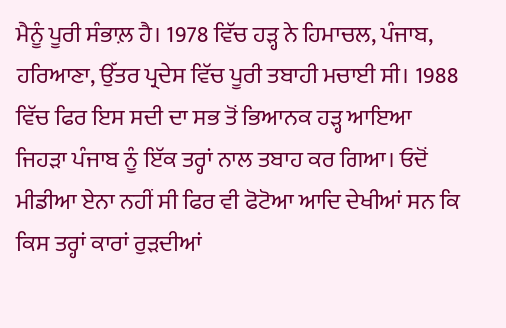ਮੈਨੂੰ ਪੂਰੀ ਸੰਭਾਲ਼ ਹੈ। 1978 ਵਿੱਚ ਹੜ੍ਹ ਨੇ ਹਿਮਾਚਲ, ਪੰਜਾਬ, ਹਰਿਆਣਾ, ਉੱਤਰ ਪ੍ਰਦੇਸ ਵਿੱਚ ਪੂਰੀ ਤਬਾਹੀ ਮਚਾਈ ਸੀ। 1988 ਵਿੱਚ ਫਿਰ ਇਸ ਸਦੀ ਦਾ ਸਭ ਤੋਂ ਭਿਆਨਕ ਹੜ੍ਹ ਆਇਆ ਜਿਹੜਾ ਪੰਜਾਬ ਨੂੰ ਇੱਕ ਤਰ੍ਹਾਂ ਨਾਲ ਤਬਾਹ ਕਰ ਗਿਆ। ਓਦੋਂ ਮੀਡੀਆ ਏਨਾ ਨਹੀਂ ਸੀ ਫਿਰ ਵੀ ਫੋਟੋਆ ਆਦਿ ਦੇਖੀਆਂ ਸਨ ਕਿ ਕਿਸ ਤਰ੍ਹਾਂ ਕਾਰਾਂ ਰੁੜਦੀਆਂ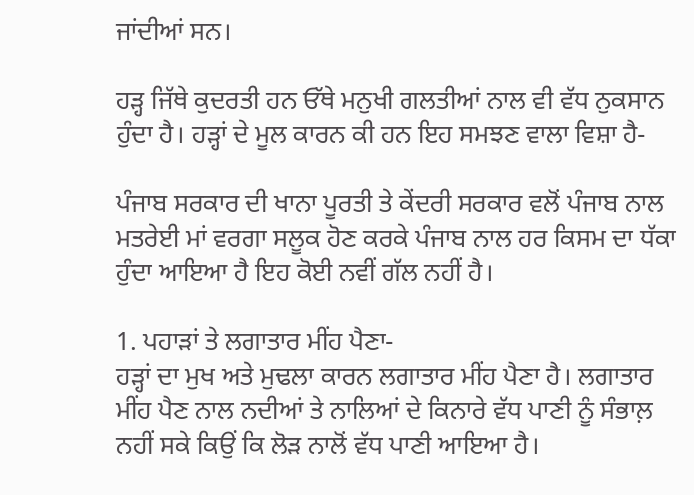ਜਾਂਦੀਆਂ ਸਨ।

ਹੜ੍ਹ ਜਿੱਥੇ ਕੁਦਰਤੀ ਹਨ ਓੱਥੇ ਮਨੁਖੀ ਗਲਤੀਆਂ ਨਾਲ ਵੀ ਵੱਧ ਨੁਕਸਾਨ ਹੁੰਦਾ ਹੈ। ਹੜ੍ਹਾਂ ਦੇ ਮੂਲ ਕਾਰਨ ਕੀ ਹਨ ਇਹ ਸਮਝਣ ਵਾਲਾ ਵਿਸ਼ਾ ਹੈ-

ਪੰਜਾਬ ਸਰਕਾਰ ਦੀ ਖਾਨਾ ਪੂਰਤੀ ਤੇ ਕੇਂਦਰੀ ਸਰਕਾਰ ਵਲੋਂ ਪੰਜਾਬ ਨਾਲ ਮਤਰੇਈ ਮਾਂ ਵਰਗਾ ਸਲੂਕ ਹੋਣ ਕਰਕੇ ਪੰਜਾਬ ਨਾਲ ਹਰ ਕਿਸਮ ਦਾ ਧੱਕਾ ਹੁੰਦਾ ਆਇਆ ਹੈ ਇਹ ਕੋਈ ਨਵੀਂ ਗੱਲ ਨਹੀਂ ਹੈ।

1. ਪਹਾੜਾਂ ਤੇ ਲਗਾਤਾਰ ਮੀਂਹ ਪੈਣਾ-
ਹੜ੍ਹਾਂ ਦਾ ਮੁਖ ਅਤੇ ਮੁਢਲਾ ਕਾਰਨ ਲਗਾਤਾਰ ਮੀਂਹ ਪੈਣਾ ਹੈ। ਲਗਾਤਾਰ ਮੀਂਹ ਪੈਣ ਨਾਲ ਨਦੀਆਂ ਤੇ ਨਾਲਿਆਂ ਦੇ ਕਿਨਾਰੇ ਵੱਧ ਪਾਣੀ ਨੂੰ ਸੰਭਾਲ਼ ਨਹੀਂ ਸਕੇ ਕਿਉਂ ਕਿ ਲੋੜ ਨਾਲੋਂ ਵੱਧ ਪਾਣੀ ਆਇਆ ਹੈ।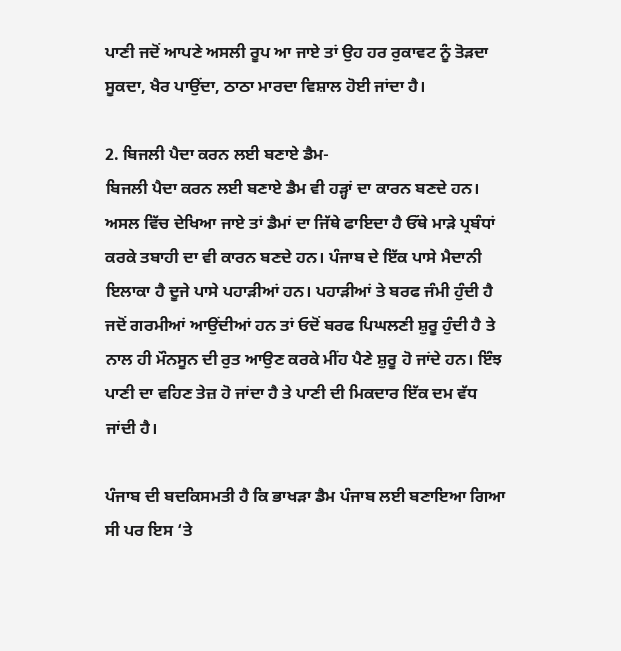ਪਾਣੀ ਜਦੋਂ ਆਪਣੇ ਅਸਲੀ ਰੂਪ ਆ ਜਾਏ ਤਾਂ ਉਹ ਹਰ ਰੁਕਾਵਟ ਨੂੰ ਤੋੜਦਾ ਸੂਕਦਾ, ਖੈਰ ਪਾਉਂਦਾ, ਠਾਠਾ ਮਾਰਦਾ ਵਿਸ਼ਾਲ ਹੋਈ ਜਾਂਦਾ ਹੈ।

2. ਬਿਜਲੀ ਪੈਦਾ ਕਰਨ ਲਈ ਬਣਾਏ ਡੈਮ-
ਬਿਜਲੀ ਪੈਦਾ ਕਰਨ ਲਈ ਬਣਾਏ ਡੈਮ ਵੀ ਹੜ੍ਹਾਂ ਦਾ ਕਾਰਨ ਬਣਦੇ ਹਨ। ਅਸਲ ਵਿੱਚ ਦੇਖਿਆ ਜਾਏ ਤਾਂ ਡੈਮਾਂ ਦਾ ਜਿੱਥੇ ਫਾਇਦਾ ਹੈ ਓੱਥੇ ਮਾੜੇ ਪ੍ਰਬੰਧਾਂ ਕਰਕੇ ਤਬਾਹੀ ਦਾ ਵੀ ਕਾਰਨ ਬਣਦੇ ਹਨ। ਪੰਜਾਬ ਦੇ ਇੱਕ ਪਾਸੇ ਮੈਦਾਨੀ ਇਲਾਕਾ ਹੈ ਦੂਜੇ ਪਾਸੇ ਪਹਾੜੀਆਂ ਹਨ। ਪਹਾੜੀਆਂ ਤੇ ਬਰਫ ਜੰਮੀ ਹੁੰਦੀ ਹੈ ਜਦੋਂ ਗਰਮੀਆਂ ਆਉਂਦੀਆਂ ਹਨ ਤਾਂ ਓਦੋਂ ਬਰਫ ਪਿਘਲਣੀ ਸ਼ੁਰੂ ਹੁੰਦੀ ਹੈ ਤੇ ਨਾਲ ਹੀ ਮੌਨਸੂਨ ਦੀ ਰੁਤ ਆਉਣ ਕਰਕੇ ਮੀਂਹ ਪੈਣੇ ਸ਼ੁਰੂ ਹੋ ਜਾਂਦੇ ਹਨ। ਇੰਝ ਪਾਣੀ ਦਾ ਵਹਿਣ ਤੇਜ਼ ਹੋ ਜਾਂਦਾ ਹੈ ਤੇ ਪਾਣੀ ਦੀ ਮਿਕਦਾਰ ਇੱਕ ਦਮ ਵੱਧ ਜਾਂਦੀ ਹੈ।

ਪੰਜਾਬ ਦੀ ਬਦਕਿਸਮਤੀ ਹੈ ਕਿ ਭਾਖੜਾ ਡੈਮ ਪੰਜਾਬ ਲਈ ਬਣਾਇਆ ਗਿਆ ਸੀ ਪਰ ਇਸ ‘ਤੇ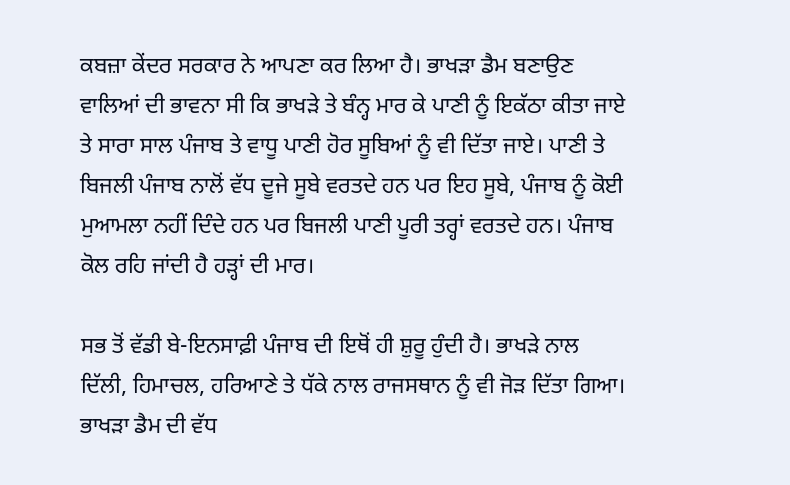ਕਬਜ਼ਾ ਕੇਂਦਰ ਸਰਕਾਰ ਨੇ ਆਪਣਾ ਕਰ ਲਿਆ ਹੈ। ਭਾਖੜਾ ਡੈਮ ਬਣਾਉਣ ਵਾਲਿਆਂ ਦੀ ਭਾਵਨਾ ਸੀ ਕਿ ਭਾਖੜੇ ਤੇ ਬੰਨ੍ਹ ਮਾਰ ਕੇ ਪਾਣੀ ਨੂੰ ਇਕੱਠਾ ਕੀਤਾ ਜਾਏ ਤੇ ਸਾਰਾ ਸਾਲ ਪੰਜਾਬ ਤੇ ਵਾਧੂ ਪਾਣੀ ਹੋਰ ਸੂਬਿਆਂ ਨੂੰ ਵੀ ਦਿੱਤਾ ਜਾਏ। ਪਾਣੀ ਤੇ ਬਿਜਲੀ ਪੰਜਾਬ ਨਾਲੋਂ ਵੱਧ ਦੂਜੇ ਸੂਬੇ ਵਰਤਦੇ ਹਨ ਪਰ ਇਹ ਸੂਬੇ, ਪੰਜਾਬ ਨੂੰ ਕੋਈ ਮੁਆਮਲਾ ਨਹੀਂ ਦਿੰਦੇ ਹਨ ਪਰ ਬਿਜਲੀ ਪਾਣੀ ਪੂਰੀ ਤਰ੍ਹਾਂ ਵਰਤਦੇ ਹਨ। ਪੰਜਾਬ ਕੋਲ ਰਹਿ ਜਾਂਦੀ ਹੈ ਹੜ੍ਹਾਂ ਦੀ ਮਾਰ।

ਸਭ ਤੋਂ ਵੱਡੀ ਬੇ-ਇਨਸਾਫ਼ੀ ਪੰਜਾਬ ਦੀ ਇਥੋਂ ਹੀ ਸ਼ੁਰੂ ਹੁੰਦੀ ਹੈ। ਭਾਖੜੇ ਨਾਲ ਦਿੱਲੀ, ਹਿਮਾਚਲ, ਹਰਿਆਣੇ ਤੇ ਧੱਕੇ ਨਾਲ ਰਾਜਸਥਾਨ ਨੂੰ ਵੀ ਜੋੜ ਦਿੱਤਾ ਗਿਆ। ਭਾਖੜਾ ਡੈਮ ਦੀ ਵੱਧ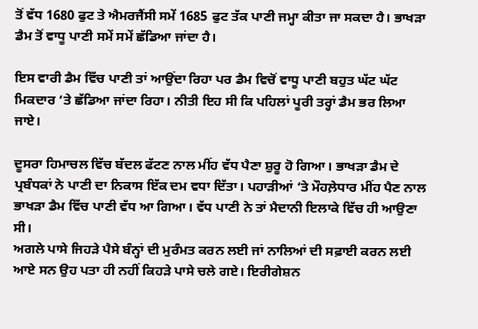ਤੋਂ ਵੱਧ 1680 ਫੁਟ ਤੇ ਐਮਰਜੈਂਸੀ ਸਮੇਂ 1685 ਫੁਟ ਤੱਕ ਪਾਣੀ ਜਮ੍ਹਾ ਕੀਤਾ ਜਾ ਸਕਦਾ ਹੈ। ਭਾਖੜਾ ਡੈਮ ਤੋਂ ਵਾਧੂ ਪਾਣੀ ਸਮੇਂ ਸਮੇਂ ਛੱਡਿਆ ਜਾਂਦਾ ਹੈ।

ਇਸ ਵਾਰੀ ਡੈਮ ਵਿੱਚ ਪਾਣੀ ਤਾਂ ਆਉਂਦਾ ਰਿਹਾ ਪਰ ਡੈਮ ਵਿਚੋਂ ਵਾਧੂ ਪਾਣੀ ਬਹੁਤ ਘੱਟ ਘੱਟ ਮਿਕਦਾਰ ‘ਤੇ ਛੱਡਿਆ ਜਾਂਦਾ ਰਿਹਾ। ਨੀਤੀ ਇਹ ਸੀ ਕਿ ਪਹਿਲਾਂ ਪੂਰੀ ਤਰ੍ਹਾਂ ਡੈਮ ਭਰ ਲਿਆ ਜਾਏ।

ਦੂਸਰਾ ਹਿਮਾਚਲ ਵਿੱਚ ਬੱਦਲ ਫੱਟਣ ਨਾਲ ਮੀਂਹ ਵੱਧ ਪੈਣਾ ਸ਼ੁਰੂ ਹੋ ਗਿਆ। ਭਾਖੜਾ ਡੈਮ ਦੇ ਪ੍ਰਬੰਧਕਾਂ ਨੇ ਪਾਣੀ ਦਾ ਨਿਕਾਸ ਇੱਕ ਦਮ ਵਧਾ ਦਿੱਤਾ। ਪਹਾੜੀਆਂ ‘ਤੇ ਮੌਹਲ਼ੇਧਾਰ ਮੀਂਹ ਪੈਣ ਨਾਲ ਭਾਖੜਾ ਡੈਮ ਵਿੱਚ ਪਾਣੀ ਵੱਧ ਆ ਗਿਆ। ਵੱਧ ਪਾਣੀ ਨੇ ਤਾਂ ਮੈਦਾਨੀ ਇਲਾਕੇ ਵਿੱਚ ਹੀ ਆਉਣਾ ਸੀ।
ਅਗਲੇ ਪਾਸੇ ਜਿਹੜੇ ਪੈਸੇ ਬੰਨ੍ਹਾਂ ਦੀ ਮੁਰੰਮਤ ਕਰਨ ਲਈ ਜਾਂ ਨਾਲਿਆਂ ਦੀ ਸਫ਼ਾਈ ਕਰਨ ਲਈ ਆਏ ਸਨ ਉਹ ਪਤਾ ਹੀ ਨਹੀਂ ਕਿਹੜੇ ਪਾਸੇ ਚਲੇ ਗਏ। ਇਰੀਗੇਸ਼ਨ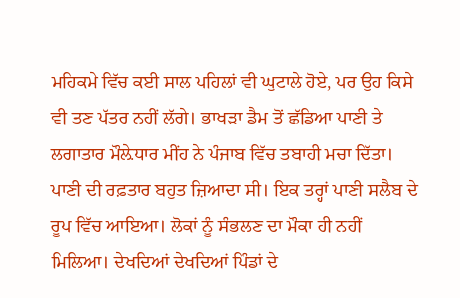ਮਹਿਕਮੇ ਵਿੱਚ ਕਈ ਸਾਲ ਪਹਿਲਾਂ ਵੀ ਘੁਟਾਲੇ ਹੋਏ, ਪਰ ਉਹ ਕਿਸੇ ਵੀ ਤਣ ਪੱਤਰ ਨਹੀਂ ਲੱਗੇ। ਭਾਖੜਾ ਡੈਮ ਤੋਂ ਛੱਡਿਆ ਪਾਣੀ ਤੇ ਲਗਾਤਾਰ ਮੌਲ਼ੇਧਾਰ ਮੀਂਹ ਨੇ ਪੰਜਾਬ ਵਿੱਚ ਤਬਾਹੀ ਮਚਾ ਦਿੱਤਾ। ਪਾਣੀ ਦੀ ਰਫ਼ਤਾਰ ਬਹੁਤ ਜ਼ਿਆਦਾ ਸੀ। ਇਕ ਤਰ੍ਹਾਂ ਪਾਣੀ ਸਲੈਬ ਦੇ ਰੂਪ ਵਿੱਚ ਆਇਆ। ਲੋਕਾਂ ਨੂੰ ਸੰਭਲਣ ਦਾ ਮੌਕਾ ਹੀ ਨਹੀਂ ਮਿਲਿਆ। ਦੇਖਦਿਆਂ ਦੇਖਦਿਆਂ ਪਿੰਡਾਂ ਦੇ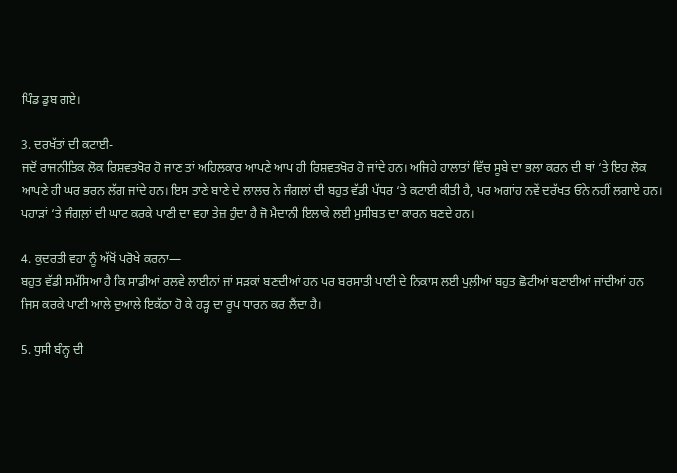ਪਿੰਡ ਡੁਬ ਗਏ।

3. ਦਰਖੱਤਾਂ ਦੀ ਕਟਾਈ-
ਜਦੋਂ ਰਾਜਨੀਤਿਕ ਲੋਕ ਰਿਸ਼ਵਤਖੋਰ ਹੋ ਜਾਣ ਤਾਂ ਅਹਿਲਕਾਰ ਆਪਣੇ ਆਪ ਹੀ ਰਿਸ਼ਵਤਖੋਰ ਹੋ ਜਾਂਦੇ ਹਨ। ਅਜਿਹੇ ਹਾਲਾਤਾਂ ਵਿੱਚ ਸੂਬੇ ਦਾ ਭਲਾ ਕਰਨ ਦੀ ਥਾਂ ‘ਤੇ ਇਹ ਲੋਕ ਆਪਣੇ ਹੀ ਘਰ ਭਰਨ ਲੱਗ ਜਾਂਦੇ ਹਨ। ਇਸ ਤਾਣੇ ਬਾਣੇ ਦੇ ਲਾਲਚ ਨੇ ਜੰਗਲਾਂ ਦੀ ਬਹੁਤ ਵੱਡੀ ਪੱਧਰ ‘ਤੇ ਕਟਾਈ ਕੀਤੀ ਹੈ, ਪਰ ਅਗਾਂਹ ਨਵੇਂ ਦਰੱਖਤ ਓਨੇ ਨਹੀਂ ਲਗਾਏ ਹਨ। ਪਹਾੜਾਂ ‘ਤੇ ਜੰਗਲ਼ਾਂ ਦੀ ਘਾਟ ਕਰਕੇ ਪਾਣੀ ਦਾ ਵਹਾ ਤੇਜ਼ ਹੁੰਦਾ ਹੈ ਜੋ ਮੈਦਾਨੀ ਇਲਾਕੇ ਲਈ ਮੁਸੀਬਤ ਦਾ ਕਾਰਨ ਬਣਦੇ ਹਨ।

4. ਕੁਦਰਤੀ ਵਹਾ ਨੂੰ ਅੱਖੋਂ ਪਰੋਖੇ ਕਰਨਾ—
ਬਹੁਤ ਵੱਡੀ ਸਮੱਸਿਆ ਹੈ ਕਿ ਸਾਡੀਆਂ ਰਲਵੇ ਲਾਈਨਾਂ ਜਾਂ ਸੜਕਾਂ ਬਣਦੀਆਂ ਹਨ ਪਰ ਬਰਸਾਤੀ ਪਾਣੀ ਦੇ ਨਿਕਾਸ ਲਈ ਪੁਲ਼ੀਆਂ ਬਹੁਤ ਛੋਟੀਆਂ ਬਣਾਈਆਂ ਜਾਂਦੀਆਂ ਹਨ ਜਿਸ ਕਰਕੇ ਪਾਣੀ ਆਲੇ ਦੁਆਲੇ ਇਕੱਠਾ ਹੋ ਕੇ ਹੜ੍ਹ ਦਾ ਰੂਪ ਧਾਰਨ ਕਰ ਲੈਂਦਾ ਹੈ।

5. ਧੁਸੀ ਬੰਨ੍ਹ ਦੀ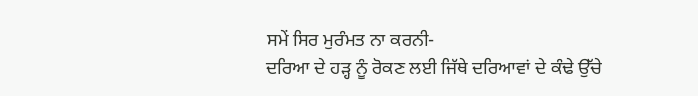ਸਮੇਂ ਸਿਰ ਮੁਰੰਮਤ ਨਾ ਕਰਨੀ-
ਦਰਿਆ ਦੇ ਹੜ੍ਹ ਨੂੰ ਰੋਕਣ ਲਈ ਜਿੱਥੇ ਦਰਿਆਵਾਂ ਦੇ ਕੰਢੇ ਉੱਚੇ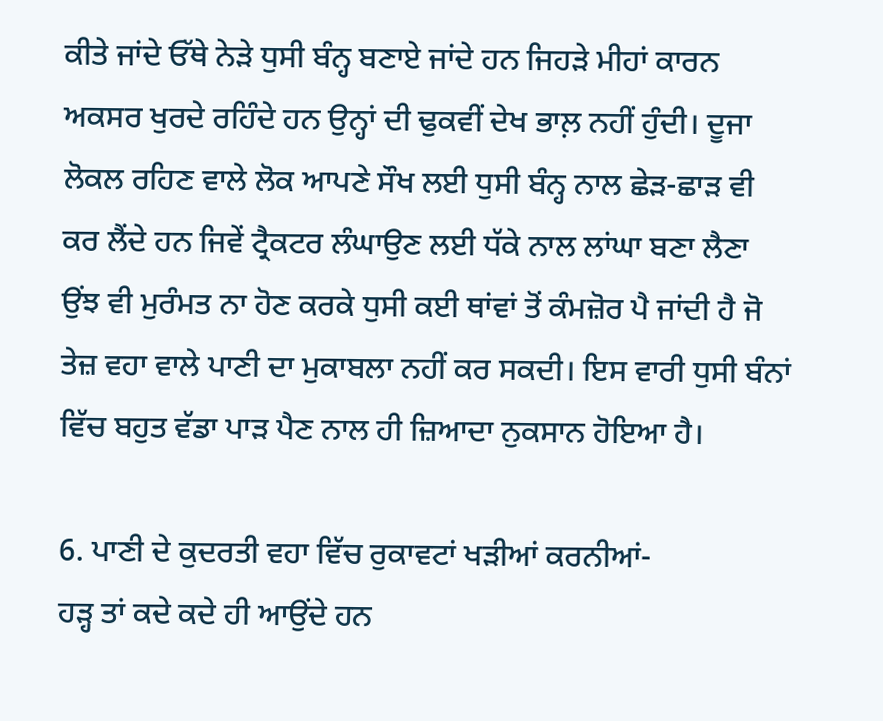ਕੀਤੇ ਜਾਂਦੇ ਓੱਥੇ ਨੇੜੇ ਧੁਸੀ ਬੰਨ੍ਹ ਬਣਾਏ ਜਾਂਦੇ ਹਨ ਜਿਹੜੇ ਮੀਹਾਂ ਕਾਰਨ ਅਕਸਰ ਖੁਰਦੇ ਰਹਿੰਦੇ ਹਨ ਉਨ੍ਹਾਂ ਦੀ ਢੁਕਵੀਂ ਦੇਖ ਭਾਲ਼ ਨਹੀਂ ਹੁੰਦੀ। ਦੂਜਾ ਲੋਕਲ ਰਹਿਣ ਵਾਲੇ ਲੋਕ ਆਪਣੇ ਸੌਖ ਲਈ ਧੁਸੀ ਬੰਨ੍ਹ ਨਾਲ ਛੇੜ-ਛਾੜ ਵੀ ਕਰ ਲੈਂਦੇ ਹਨ ਜਿਵੇਂ ਟ੍ਰੈਕਟਰ ਲੰਘਾਉਣ ਲਈ ਧੱਕੇ ਨਾਲ ਲਾਂਘਾ ਬਣਾ ਲੈਣਾ ਉਂਝ ਵੀ ਮੁਰੰਮਤ ਨਾ ਹੋਣ ਕਰਕੇ ਧੁਸੀ ਕਈ ਥਾਂਵਾਂ ਤੋਂ ਕੰਮਜ਼ੋਰ ਪੈ ਜਾਂਦੀ ਹੈ ਜੋ ਤੇਜ਼ ਵਹਾ ਵਾਲੇ ਪਾਣੀ ਦਾ ਮੁਕਾਬਲਾ ਨਹੀਂ ਕਰ ਸਕਦੀ। ਇਸ ਵਾਰੀ ਧੁਸੀ ਬੰਨਾਂ ਵਿੱਚ ਬਹੁਤ ਵੱਡਾ ਪਾੜ ਪੈਣ ਨਾਲ ਹੀ ਜ਼ਿਆਦਾ ਨੁਕਸਾਨ ਹੋਇਆ ਹੈ।

6. ਪਾਣੀ ਦੇ ਕੁਦਰਤੀ ਵਹਾ ਵਿੱਚ ਰੁਕਾਵਟਾਂ ਖੜੀਆਂ ਕਰਨੀਆਂ-
ਹੜ੍ਹ ਤਾਂ ਕਦੇ ਕਦੇ ਹੀ ਆਉਂਦੇ ਹਨ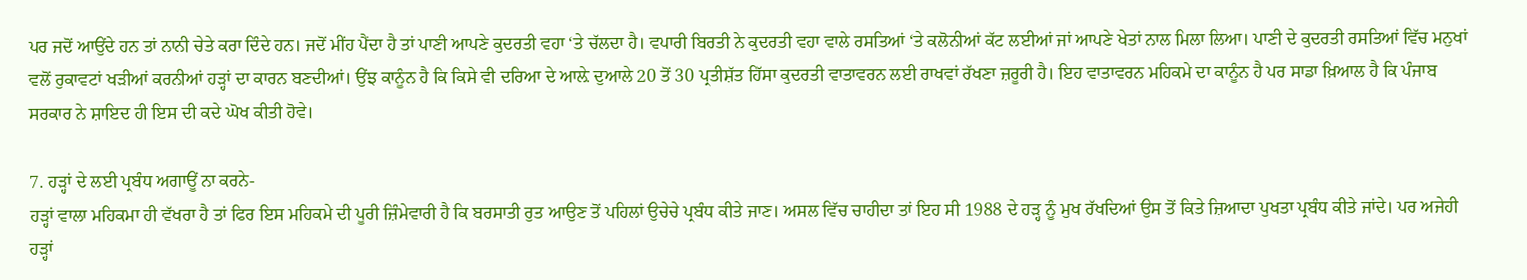ਪਰ ਜਦੋਂ ਆਉਂਦੇ ਹਨ ਤਾਂ ਨਾਨੀ ਚੇਤੇ ਕਰਾ ਦਿੰਦੇ ਹਨ। ਜਦੋਂ ਮੀਂਹ ਪੈਂਦਾ ਹੈ ਤਾਂ ਪਾਣੀ ਆਪਣੇ ਕੁਦਰਤੀ ਵਹਾ ‘ਤੇ ਚੱਲਦਾ ਹੈ। ਵਪਾਰੀ ਬਿਰਤੀ ਨੇ ਕੁਦਰਤੀ ਵਹਾ ਵਾਲੇ ਰਸਤਿਆਂ ‘ਤੇ ਕਲੋਨੀਆਂ ਕੱਟ ਲਈਆਂ ਜਾਂ ਆਪਣੇ ਖੇਤਾਂ ਨਾਲ ਮਿਲਾ ਲਿਆ। ਪਾਣੀ ਦੇ ਕੁਦਰਤੀ ਰਸਤਿਆਂ ਵਿੱਚ ਮਨੁਖਾਂ ਵਲੋਂ ਰੁਕਾਵਟਾਂ ਖੜੀਆਂ ਕਰਨੀਆਂ ਹੜ੍ਹਾਂ ਦਾ ਕਾਰਨ ਬਣਦੀਆਂ। ਉਂਝ ਕਾਨੂੰਨ ਹੈ ਕਿ ਕਿਸੇ ਵੀ ਦਰਿਆ ਦੇ ਆਲ਼ੇ ਦੁਆਲੇ 20 ਤੋਂ 30 ਪ੍ਰਤੀਸ਼ੱਤ ਹਿੱਸਾ ਕੁਦਰਤੀ ਵਾਤਾਵਰਨ ਲਈ ਰਾਖਵਾਂ ਰੱਖਣਾ ਜ਼ਰੂਰੀ ਹੈ। ਇਹ ਵਾਤਾਵਰਨ ਮਹਿਕਮੇ ਦਾ ਕਾਨੂੰਨ ਹੈ ਪਰ ਸਾਡਾ ਖ਼ਿਆਲ ਹੈ ਕਿ ਪੰਜਾਬ ਸਰਕਾਰ ਨੇ ਸ਼ਾਇਦ ਹੀ ਇਸ ਦੀ ਕਦੇ ਘੋਖ ਕੀਤੀ ਹੋਵੇ।

7. ਹੜ੍ਹਾਂ ਦੇ ਲਈ ਪ੍ਰਬੰਧ ਅਗਾਊਂ ਨਾ ਕਰਨੇ-
ਹੜ੍ਹਾਂ ਵਾਲਾ ਮਹਿਕਮਾ ਹੀ ਵੱਖਰਾ ਹੈ ਤਾਂ ਫਿਰ ਇਸ ਮਹਿਕਮੇ ਦੀ ਪੂਰੀ ਜ਼ਿੰਮੇਵਾਰੀ ਹੈ ਕਿ ਬਰਸਾਤੀ ਰੁਤ ਆਉਣ ਤੋਂ ਪਹਿਲਾਂ ਉਚੇਚੇ ਪ੍ਰਬੰਧ ਕੀਤੇ ਜਾਣ। ਅਸਲ ਵਿੱਚ ਚਾਹੀਦਾ ਤਾਂ ਇਹ ਸੀ 1988 ਦੇ ਹੜ੍ਹ ਨੂੰ ਮੁਖ ਰੱਖਦਿਆਂ ਉਸ ਤੋਂ ਕਿਤੇ ਜ਼ਿਆਦਾ ਪੁਖਤਾ ਪ੍ਰਬੰਧ ਕੀਤੇ ਜਾਂਦੇ। ਪਰ ਅਜੇਹੀ ਹੜ੍ਹਾਂ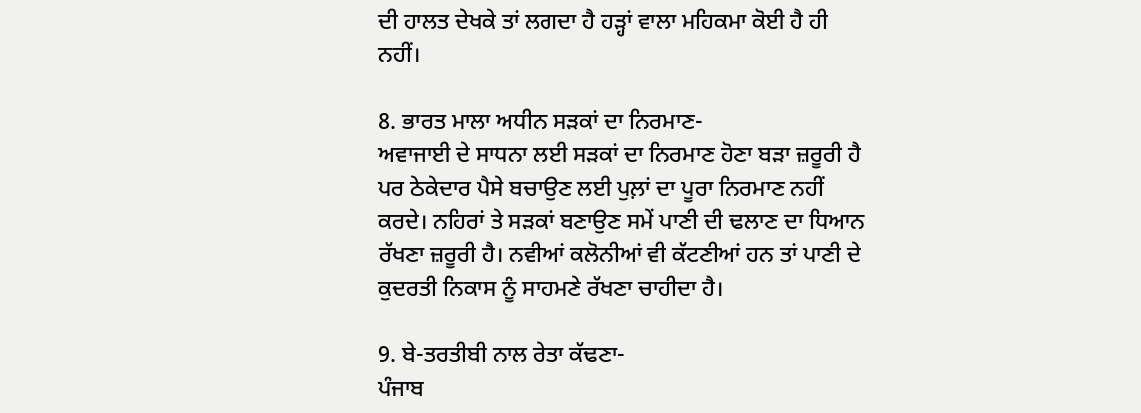ਦੀ ਹਾਲਤ ਦੇਖਕੇ ਤਾਂ ਲਗਦਾ ਹੈ ਹੜ੍ਹਾਂ ਵਾਲਾ ਮਹਿਕਮਾ ਕੋਈ ਹੈ ਹੀ ਨਹੀਂ।

8. ਭਾਰਤ ਮਾਲਾ ਅਧੀਨ ਸੜਕਾਂ ਦਾ ਨਿਰਮਾਣ-
ਅਵਾਜਾਈ ਦੇ ਸਾਧਨਾ ਲਈ ਸੜਕਾਂ ਦਾ ਨਿਰਮਾਣ ਹੋਣਾ ਬੜਾ ਜ਼ਰੂਰੀ ਹੈ ਪਰ ਠੇਕੇਦਾਰ ਪੈਸੇ ਬਚਾਉਣ ਲਈ ਪੁਲ਼ਾਂ ਦਾ ਪੂਰਾ ਨਿਰਮਾਣ ਨਹੀਂ ਕਰਦੇ। ਨਹਿਰਾਂ ਤੇ ਸੜਕਾਂ ਬਣਾਉਣ ਸਮੇਂ ਪਾਣੀ ਦੀ ਢਲਾਣ ਦਾ ਧਿਆਨ ਰੱਖਣਾ ਜ਼ਰੂਰੀ ਹੈ। ਨਵੀਆਂ ਕਲੋਨੀਆਂ ਵੀ ਕੱਟਣੀਆਂ ਹਨ ਤਾਂ ਪਾਣੀ ਦੇ ਕੁਦਰਤੀ ਨਿਕਾਸ ਨੂੰ ਸਾਹਮਣੇ ਰੱਖਣਾ ਚਾਹੀਦਾ ਹੈ।

9. ਬੇ-ਤਰਤੀਬੀ ਨਾਲ ਰੇਤਾ ਕੱਢਣਾ-
ਪੰਜਾਬ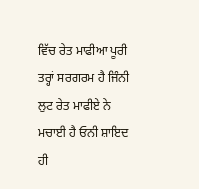ਵਿੱਚ ਰੇਤ ਮਾਫੀਆ ਪੂਰੀ ਤਰ੍ਹਾਂ ਸਰਗਰਮ ਹੈ ਜਿੰਨੀ ਲੁਟ ਰੇਤ ਮਾਫੀਏ ਨੇ ਮਚਾਈ ਹੈ ਓਨੀ ਸ਼ਾਇਦ ਹੀ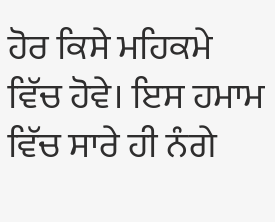ਹੋਰ ਕਿਸੇ ਮਹਿਕਮੇ ਵਿੱਚ ਹੋਵੇ। ਇਸ ਹਮਾਮ ਵਿੱਚ ਸਾਰੇ ਹੀ ਨੰਗੇ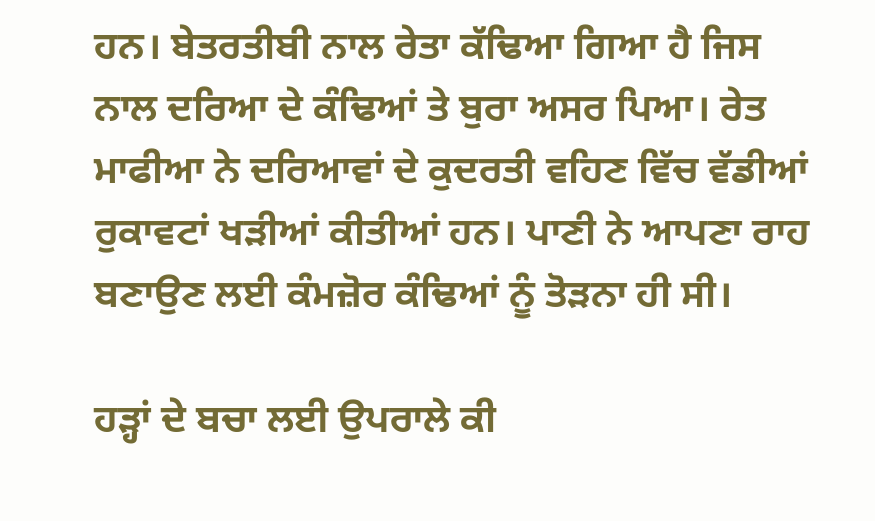ਹਨ। ਬੇਤਰਤੀਬੀ ਨਾਲ ਰੇਤਾ ਕੱਢਿਆ ਗਿਆ ਹੈ ਜਿਸ ਨਾਲ ਦਰਿਆ ਦੇ ਕੰਢਿਆਂ ਤੇ ਬੁਰਾ ਅਸਰ ਪਿਆ। ਰੇਤ ਮਾਫੀਆ ਨੇ ਦਰਿਆਵਾਂ ਦੇ ਕੁਦਰਤੀ ਵਹਿਣ ਵਿੱਚ ਵੱਡੀਆਂ ਰੁਕਾਵਟਾਂ ਖੜੀਆਂ ਕੀਤੀਆਂ ਹਨ। ਪਾਣੀ ਨੇ ਆਪਣਾ ਰਾਹ ਬਣਾਉਣ ਲਈ ਕੰਮਜ਼ੋਰ ਕੰਢਿਆਂ ਨੂੰ ਤੋੜਨਾ ਹੀ ਸੀ।

ਹੜ੍ਹਾਂ ਦੇ ਬਚਾ ਲਈ ਉਪਰਾਲੇ ਕੀ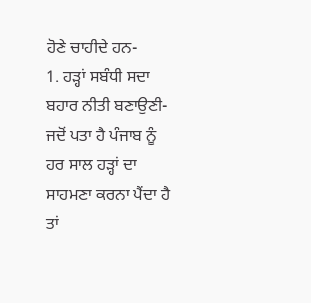ਹੋਣੇ ਚਾਹੀਦੇ ਹਨ-
1. ਹੜ੍ਹਾਂ ਸਬੰਧੀ ਸਦਾ ਬਹਾਰ ਨੀਤੀ ਬਣਾਉਣੀ-
ਜਦੋਂ ਪਤਾ ਹੈ ਪੰਜਾਬ ਨੂੰ ਹਰ ਸਾਲ ਹੜ੍ਹਾਂ ਦਾ ਸਾਹਮਣਾ ਕਰਨਾ ਪੈਂਦਾ ਹੈ ਤਾਂ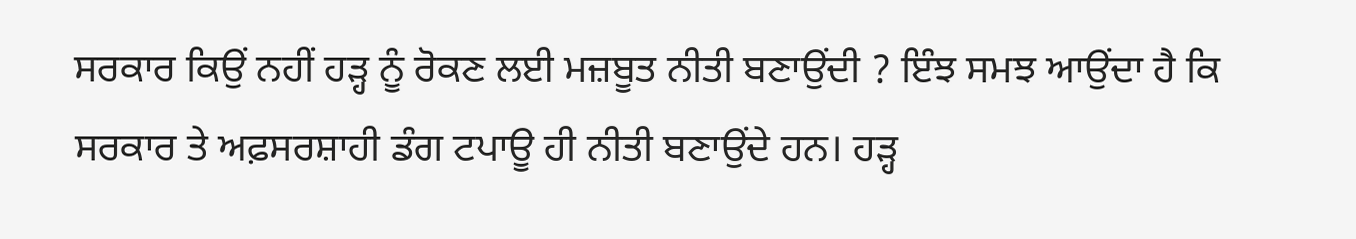ਸਰਕਾਰ ਕਿਉਂ ਨਹੀਂ ਹੜ੍ਹ ਨੂੰ ਰੋਕਣ ਲਈ ਮਜ਼ਬੂਤ ਨੀਤੀ ਬਣਾਉਂਦੀ ? ਇੰਝ ਸਮਝ ਆਉਂਦਾ ਹੈ ਕਿ ਸਰਕਾਰ ਤੇ ਅਫ਼ਸਰਸ਼ਾਹੀ ਡੰਗ ਟਪਾਊ ਹੀ ਨੀਤੀ ਬਣਾਉਂਦੇ ਹਨ। ਹੜ੍ਹ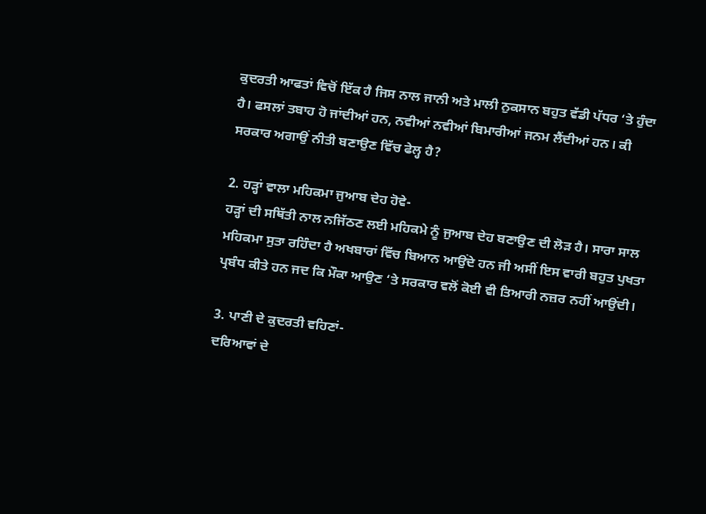ਕੁਦਰਤੀ ਆਫਤਾਂ ਵਿਚੋਂ ਇੱਕ ਹੈ ਜਿਸ ਨਾਲ ਜਾਨੀ ਅਤੇ ਮਾਲੀ ਨੁਕਸਾਨ ਬਹੁਤ ਵੱਡੀ ਪੱਧਰ ‘ਤੇ ਹੁੰਦਾ ਹੈ। ਫਸਲਾਂ ਤਬਾਹ ਹੋ ਜਾਂਦੀਆਂ ਹਨ, ਨਵੀਆਂ ਨਵੀਆਂ ਬਿਮਾਰੀਆਂ ਜਨਮ ਲੈਂਦੀਆਂ ਹਨ। ਕੀ ਸਰਕਾਰ ਅਗਾਉਂ ਨੀਤੀ ਬਣਾਉਣ ਵਿੱਚ ਫੇਲ੍ਹ ਹੈ?

2. ਹੜ੍ਹਾਂ ਵਾਲਾ ਮਹਿਕਮਾ ਜੁਆਬ ਦੇਹ ਹੋਵੇ-
ਹੜ੍ਹਾਂ ਦੀ ਸਥਿੱਤੀ ਨਾਲ ਨਜਿੱਠਣ ਲਈ ਮਹਿਕਮੇ ਨੂੰ ਜੁਆਬ ਦੇਹ ਬਣਾਉਣ ਦੀ ਲੋੜ ਹੈ। ਸਾਰਾ ਸਾਲ ਮਹਿਕਮਾ ਸੁਤਾ ਰਹਿੰਦਾ ਹੈ ਅਖਬਾਰਾਂ ਵਿੱਚ ਬਿਆਨ ਆਉਂਦੇ ਹਨ ਜੀ ਅਸੀਂ ਇਸ ਵਾਰੀ ਬਹੁਤ ਪੁਖਤਾ ਪ੍ਰਬੰਧ ਕੀਤੇ ਹਨ ਜਦ ਕਿ ਮੌਕਾ ਆਉਣ ‘ਤੇ ਸਰਕਾਰ ਵਲੋਂ ਕੋਈ ਵੀ ਤਿਆਰੀ ਨਜ਼ਰ ਨਹੀਂ ਆਉਂਦੀ।

3. ਪਾਣੀ ਦੇ ਕੁਦਰਤੀ ਵਹਿਣਾਂ-
ਦਰਿਆਵਾਂ ਦੇ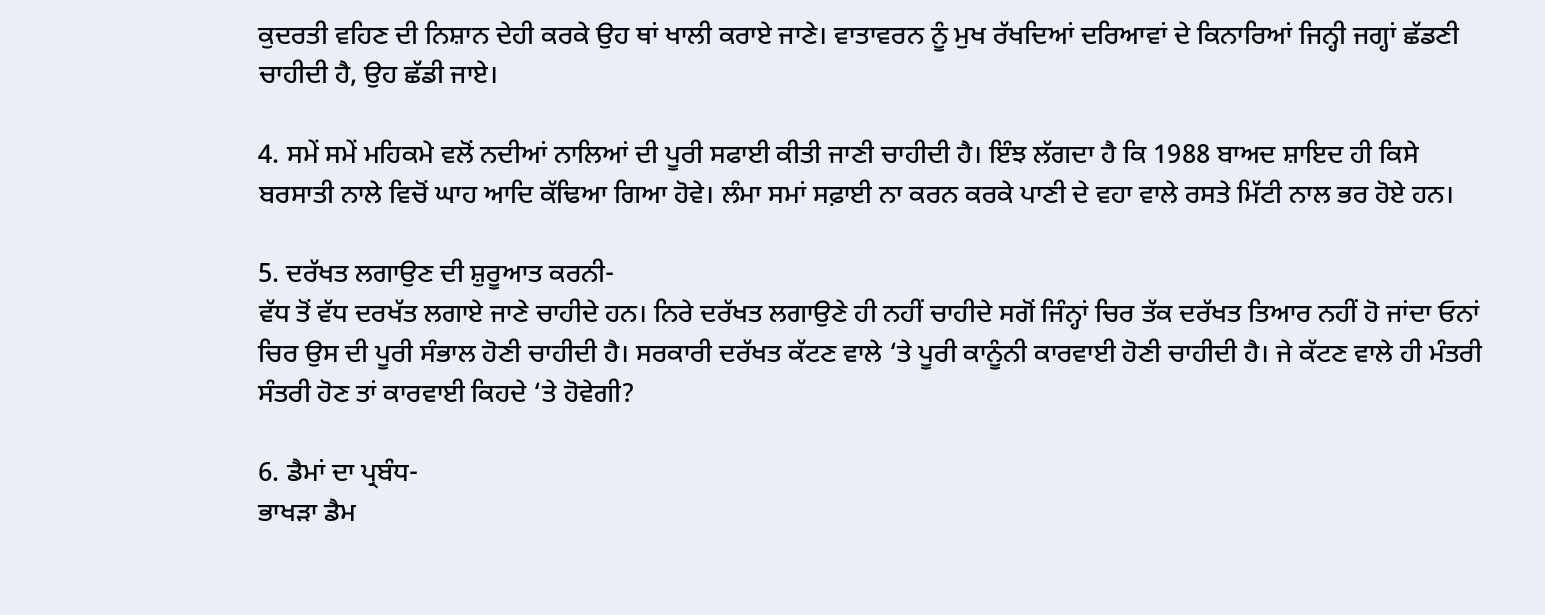ਕੁਦਰਤੀ ਵਹਿਣ ਦੀ ਨਿਸ਼ਾਨ ਦੇਹੀ ਕਰਕੇ ਉਹ ਥਾਂ ਖਾਲੀ ਕਰਾਏ ਜਾਣੇ। ਵਾਤਾਵਰਨ ਨੂੰ ਮੁਖ ਰੱਖਦਿਆਂ ਦਰਿਆਵਾਂ ਦੇ ਕਿਨਾਰਿਆਂ ਜਿਨ੍ਹੀ ਜਗ੍ਹਾਂ ਛੱਡਣੀ ਚਾਹੀਦੀ ਹੈ, ਉਹ ਛੱਡੀ ਜਾਏ।

4. ਸਮੇਂ ਸਮੇਂ ਮਹਿਕਮੇ ਵਲੋਂ ਨਦੀਆਂ ਨਾਲਿਆਂ ਦੀ ਪੂਰੀ ਸਫਾਈ ਕੀਤੀ ਜਾਣੀ ਚਾਹੀਦੀ ਹੈ। ਇੰਝ ਲੱਗਦਾ ਹੈ ਕਿ 1988 ਬਾਅਦ ਸ਼ਾਇਦ ਹੀ ਕਿਸੇ ਬਰਸਾਤੀ ਨਾਲੇ ਵਿਚੋਂ ਘਾਹ ਆਦਿ ਕੱਢਿਆ ਗਿਆ ਹੋਵੇ। ਲੰਮਾ ਸਮਾਂ ਸਫ਼ਾਈ ਨਾ ਕਰਨ ਕਰਕੇ ਪਾਣੀ ਦੇ ਵਹਾ ਵਾਲੇ ਰਸਤੇ ਮਿੱਟੀ ਨਾਲ ਭਰ ਹੋਏ ਹਨ।

5. ਦਰੱਖਤ ਲਗਾਉਣ ਦੀ ਸ਼ੁਰੂਆਤ ਕਰਨੀ-
ਵੱਧ ਤੋਂ ਵੱਧ ਦਰਖੱਤ ਲਗਾਏ ਜਾਣੇ ਚਾਹੀਦੇ ਹਨ। ਨਿਰੇ ਦਰੱਖਤ ਲਗਾਉਣੇ ਹੀ ਨਹੀਂ ਚਾਹੀਦੇ ਸਗੋਂ ਜਿੰਨ੍ਹਾਂ ਚਿਰ ਤੱਕ ਦਰੱਖਤ ਤਿਆਰ ਨਹੀਂ ਹੋ ਜਾਂਦਾ ਓਨਾਂ ਚਿਰ ਉਸ ਦੀ ਪੂਰੀ ਸੰਭਾਲ ਹੋਣੀ ਚਾਹੀਦੀ ਹੈ। ਸਰਕਾਰੀ ਦਰੱਖਤ ਕੱਟਣ ਵਾਲੇ ‘ਤੇ ਪੂਰੀ ਕਾਨੂੰਨੀ ਕਾਰਵਾਈ ਹੋਣੀ ਚਾਹੀਦੀ ਹੈ। ਜੇ ਕੱਟਣ ਵਾਲੇ ਹੀ ਮੰਤਰੀ ਸੰਤਰੀ ਹੋਣ ਤਾਂ ਕਾਰਵਾਈ ਕਿਹਦੇ ‘ਤੇ ਹੋਵੇਗੀ?

6. ਡੈਮਾਂ ਦਾ ਪ੍ਰਬੰਧ-
ਭਾਖੜਾ ਡੈਮ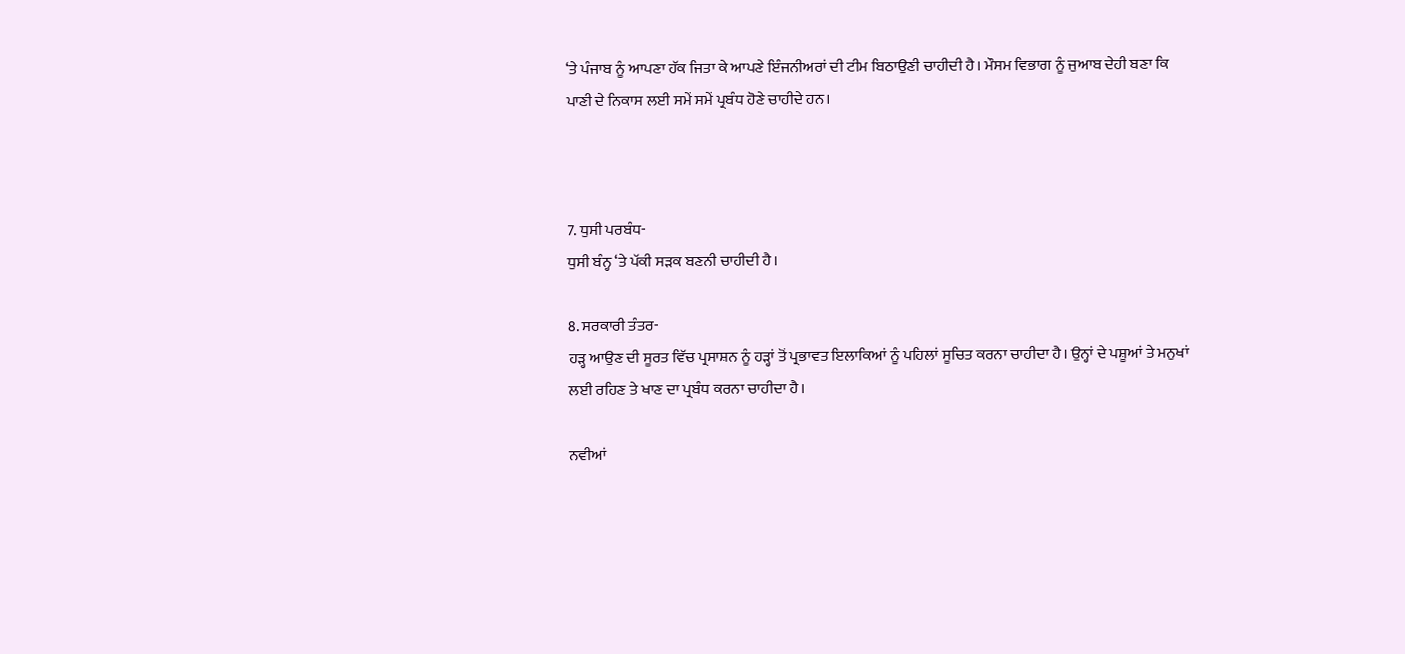‘ਤੇ ਪੰਜਾਬ ਨੂੰ ਆਪਣਾ ਹੱਕ ਜਿਤਾ ਕੇ ਆਪਣੇ ਇੰਜਨੀਅਰਾਂ ਦੀ ਟੀਮ ਬਿਠਾਉਣੀ ਚਾਹੀਦੀ ਹੈ। ਮੌਸਮ ਵਿਭਾਗ ਨੂੰ ਜੁਆਬ ਦੇਹੀ ਬਣਾ ਕਿ ਪਾਣੀ ਦੇ ਨਿਕਾਸ ਲਈ ਸਮੇਂ ਸਮੇਂ ਪ੍ਰਬੰਧ ਹੋਣੇ ਚਾਹੀਦੇ ਹਨ।



7. ਧੁਸੀ ਪਰਬੰਧ-
ਧੁਸੀ ਬੰਨ੍ਹ ‘ਤੇ ਪੱਕੀ ਸੜਕ ਬਣਨੀ ਚਾਹੀਦੀ ਹੈ।

8. ਸਰਕਾਰੀ ਤੰਤਰ-
ਹੜ੍ਹ ਆਉਣ ਦੀ ਸੂਰਤ ਵਿੱਚ ਪ੍ਰਸਾਸ਼ਨ ਨੂੰ ਹੜ੍ਹਾਂ ਤੋਂ ਪ੍ਰਭਾਵਤ ਇਲਾਕਿਆਂ ਨੂੰ ਪਹਿਲਾਂ ਸੂਚਿਤ ਕਰਨਾ ਚਾਹੀਦਾ ਹੈ। ਉਨ੍ਹਾਂ ਦੇ ਪਸ਼ੂਆਂ ਤੇ ਮਨੁਖਾਂ ਲਈ ਰਹਿਣ ਤੇ ਖਾਣ ਦਾ ਪ੍ਰਬੰਧ ਕਰਨਾ ਚਾਹੀਦਾ ਹੈ।

ਨਵੀਆਂ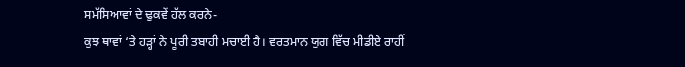ਸਮੱਸਿਆਵਾਂ ਦੇ ਢੁਕਵੇਂ ਹੱਲ ਕਰਨੇ-
ਕੁਝ ਥਾਵਾਂ ‘ਤੇ ਹੜ੍ਹਾਂ ਨੇ ਪੂਰੀ ਤਬਾਹੀ ਮਚਾਈ ਹੈ। ਵਰਤਮਾਨ ਯੁਗ ਵਿੱਚ ਮੀਡੀਏ ਰਾਹੀਂ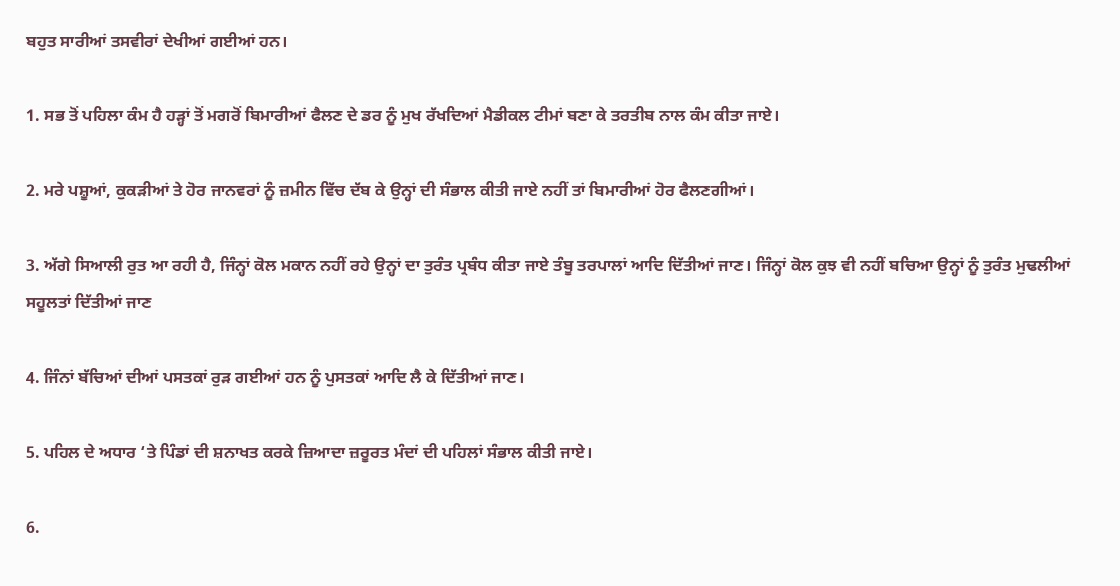ਬਹੁਤ ਸਾਰੀਆਂ ਤਸਵੀਰਾਂ ਦੇਖੀਆਂ ਗਈਆਂ ਹਨ।

1. ਸਭ ਤੋਂ ਪਹਿਲਾ ਕੰਮ ਹੈ ਹੜ੍ਹਾਂ ਤੋਂ ਮਗਰੋਂ ਬਿਮਾਰੀਆਂ ਫੈਲਣ ਦੇ ਡਰ ਨੂੰ ਮੁਖ ਰੱਖਦਿਆਂ ਮੈਡੀਕਲ ਟੀਮਾਂ ਬਣਾ ਕੇ ਤਰਤੀਬ ਨਾਲ ਕੰਮ ਕੀਤਾ ਜਾਏ।

2. ਮਰੇ ਪਸ਼ੂਆਂ, ਕੁਕੜੀਆਂ ਤੇ ਹੋਰ ਜਾਨਵਰਾਂ ਨੂੰ ਜ਼ਮੀਨ ਵਿੱਚ ਦੱਬ ਕੇ ਉਨ੍ਹਾਂ ਦੀ ਸੰਭਾਲ ਕੀਤੀ ਜਾਏ ਨਹੀਂ ਤਾਂ ਬਿਮਾਰੀਆਂ ਹੋਰ ਫੈਲਣਗੀਆਂ।

3. ਅੱਗੇ ਸਿਆਲੀ ਰੁਤ ਆ ਰਹੀ ਹੈ, ਜਿੰਨ੍ਹਾਂ ਕੋਲ ਮਕਾਨ ਨਹੀਂ ਰਹੇ ਉਨ੍ਹਾਂ ਦਾ ਤੁਰੰਤ ਪ੍ਰਬੰਧ ਕੀਤਾ ਜਾਏ ਤੰਬੂ ਤਰਪਾਲਾਂ ਆਦਿ ਦਿੱਤੀਆਂ ਜਾਣ। ਜਿੰਨ੍ਹਾਂ ਕੋਲ ਕੁਝ ਵੀ ਨਹੀਂ ਬਚਿਆ ਉਨ੍ਹਾਂ ਨੂੰ ਤੁਰੰਤ ਮੁਢਲੀਆਂ ਸਹੂਲਤਾਂ ਦਿੱਤੀਆਂ ਜਾਣ

4. ਜਿੰਨਾਂ ਬੱਚਿਆਂ ਦੀਆਂ ਪਸਤਕਾਂ ਰੁੜ ਗਈਆਂ ਹਨ ਨੂੰ ਪੁਸਤਕਾਂ ਆਦਿ ਲੈ ਕੇ ਦਿੱਤੀਆਂ ਜਾਣ।

5. ਪਹਿਲ ਦੇ ਅਧਾਰ ‘ਤੇ ਪਿੰਡਾਂ ਦੀ ਸ਼ਨਾਖਤ ਕਰਕੇ ਜ਼ਿਆਦਾ ਜ਼ਰੂਰਤ ਮੰਦਾਂ ਦੀ ਪਹਿਲਾਂ ਸੰਭਾਲ ਕੀਤੀ ਜਾਏ।

6.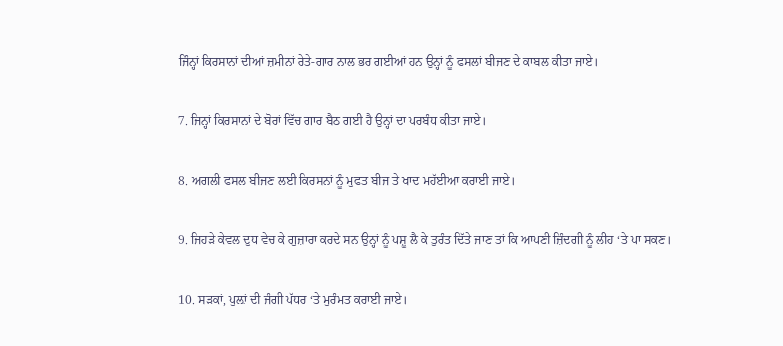ਜਿੰਨ੍ਹਾਂ ਕਿਰਸਾਨਾਂ ਦੀਆਂ ਜ਼ਮੀਨਾਂ ਰੇਤੇ-ਗਾਰ ਨਾਲ ਭਰ ਗਈਆਂ ਹਨ ਉਨ੍ਹਾਂ ਨੂੰ ਫਸਲਾਂ ਬੀਜਣ ਦੇ ਕਾਬਲ ਕੀਤਾ ਜਾਏ।

7. ਜਿਨ੍ਹਾਂ ਕਿਰਸਾਨਾਂ ਦੇ ਬੋਰਾਂ ਵਿੱਚ ਗਾਰ ਬੈਠ ਗਈ ਹੈ ਉਨ੍ਹਾਂ ਦਾ ਪਰਬੰਧ ਕੀਤਾ ਜਾਏ।

8. ਅਗਲੀ ਫਸਲ ਬੀਜਣ ਲਈ ਕਿਰਸਨਾਂ ਨੂੰ ਮੁਫਤ ਬੀਜ ਤੇ ਖਾਦ ਮਹੱਈਆ ਕਰਾਈ ਜਾਏ।

9. ਜਿਹੜੇ ਕੇਵਲ ਦੁਧ ਵੇਚ ਕੇ ਗੁਜ਼ਾਰਾ ਕਰਦੇ ਸਨ ਉਨ੍ਹਾਂ ਨੂੰ ਪਸ਼ੂ ਲੈ ਕੇ ਤੁਰੰਤ ਦਿੱਤੇ ਜਾਣ ਤਾਂ ਕਿ ਆਪਣੀ ਜ਼ਿੰਦਗੀ ਨੂੰ ਲੀਹ ‘ਤੇ ਪਾ ਸਕਣ।

10. ਸੜਕਾਂ, ਪੁਲ਼ਾਂ ਦੀ ਜੰਗੀ ਪੱਧਰ ‘ਤੇ ਮੁਰੰਮਤ ਕਰਾਈ ਜਾਏ।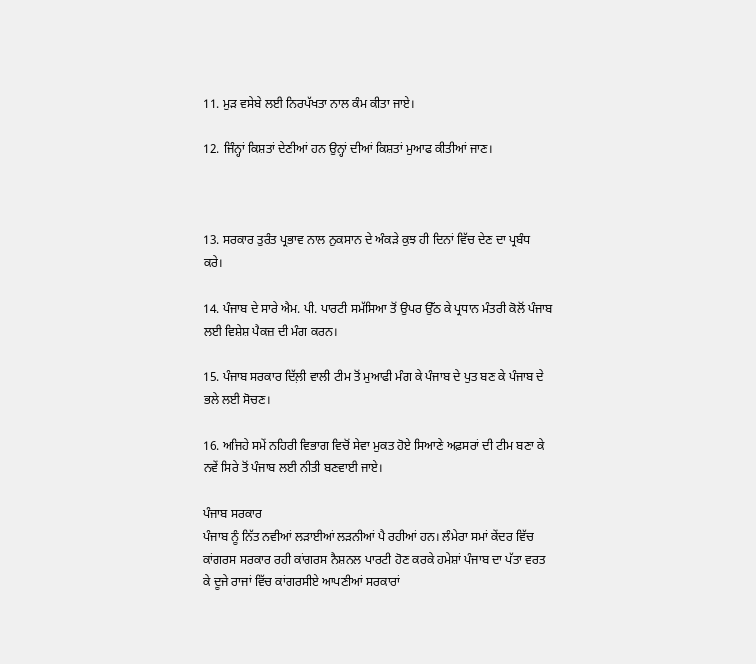11. ਮੁੜ ਵਸੇਬੇ ਲਈ ਨਿਰਪੱਖਤਾ ਨਾਲ ਕੰਮ ਕੀਤਾ ਜਾਏ।

12. ਜਿੰਨ੍ਹਾਂ ਕਿਸ਼ਤਾਂ ਦੇਣੀਆਂ ਹਨ ਉਨ੍ਹਾਂ ਦੀਆਂ ਕਿਸ਼ਤਾਂ ਮੁਆਫ ਕੀਤੀਆਂ ਜਾਣ।



13. ਸਰਕਾਰ ਤੁਰੰਤ ਪ੍ਰਭਾਵ ਨਾਲ ਨੁਕਸਾਨ ਦੇ ਅੰਕੜੇ ਕੁਝ ਹੀ ਦਿਨਾਂ ਵਿੱਚ ਦੇਣ ਦਾ ਪ੍ਰਬੰਧ ਕਰੇ।

14. ਪੰਜਾਬ ਦੇ ਸਾਰੇ ਐਮ. ਪੀ. ਪਾਰਟੀ ਸਮੱਸਿਆ ਤੋਂ ਉਪਰ ਉੱਠ ਕੇ ਪ੍ਰਧਾਨ ਮੰਤਰੀ ਕੋਲੋਂ ਪੰਜਾਬ ਲਈ ਵਿਸ਼ੇਸ਼ ਪੈਕਜ਼ ਦੀ ਮੰਗ ਕਰਨ।

15. ਪੰਜਾਬ ਸਰਕਾਰ ਦਿੱਲ਼ੀ ਵਾਲੀ ਟੀਮ ਤੋਂ ਮੁਆਫੀ ਮੰਗ ਕੇ ਪੰਜਾਬ ਦੇ ਪੁਤ ਬਣ ਕੇ ਪੰਜਾਬ ਦੇ ਭਲੇ ਲਈ ਸੋਚਣ।

16. ਅਜਿਹੇ ਸਮੇਂ ਨਹਿਰੀ ਵਿਭਾਗ ਵਿਚੋਂ ਸੇਵਾ ਮੁਕਤ ਹੋਏ ਸਿਆਣੇ ਅਫ਼ਸਰਾਂ ਦੀ ਟੀਮ ਬਣਾ ਕੇ ਨਵੇਂ ਸਿਰੇ ਤੋਂ ਪੰਜਾਬ ਲਈ ਨੀਤੀ ਬਣਵਾਈ ਜਾਏ।

ਪੰਜਾਬ ਸਰਕਾਰ
ਪੰਜਾਬ ਨੂੰ ਨਿੱਤ ਨਵੀਆਂ ਲੜਾਈਆਂ ਲੜਨੀਆਂ ਪੈ ਰਹੀਆਂ ਹਨ। ਲੰਮੇਰਾ ਸਮਾਂ ਕੇਂਦਰ ਵਿੱਚ ਕਾਂਗਰਸ ਸਰਕਾਰ ਰਹੀ ਕਾਂਗਰਸ ਨੈਸ਼ਨਲ ਪਾਰਟੀ ਹੋਣ ਕਰਕੇ ਹਮੇਸ਼ਾਂ ਪੰਜਾਬ ਦਾ ਪੱਤਾ ਵਰਤ ਕੇ ਦੂਜੇ ਰਾਜਾਂ ਵਿੱਚ ਕਾਂਗਰਸੀਏ ਆਪਣੀਆਂ ਸਰਕਾਰਾਂ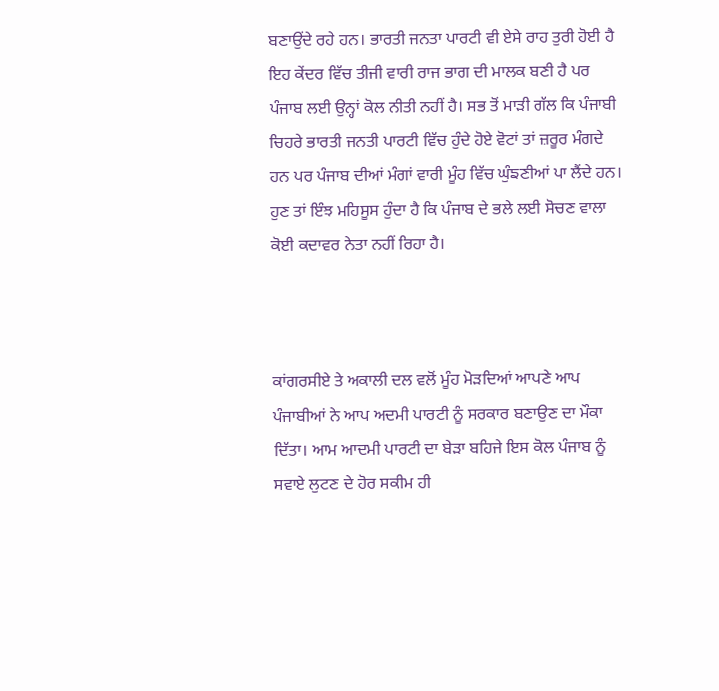ਬਣਾਉਂਦੇ ਰਹੇ ਹਨ। ਭਾਰਤੀ ਜਨਤਾ ਪਾਰਟੀ ਵੀ ਏਸੇ ਰਾਹ ਤੁਰੀ ਹੋਈ ਹੈ ਇਹ ਕੇਂਦਰ ਵਿੱਚ ਤੀਜੀ ਵਾਰੀ ਰਾਜ ਭਾਗ ਦੀ ਮਾਲਕ ਬਣੀ ਹੈ ਪਰ ਪੰਜਾਬ ਲਈ ਉਨ੍ਹਾਂ ਕੋਲ ਨੀਤੀ ਨਹੀਂ ਹੈ। ਸਭ ਤੋਂ ਮਾੜੀ ਗੱਲ ਕਿ ਪੰਜਾਬੀ ਚਿਹਰੇ ਭਾਰਤੀ ਜਨਤੀ ਪਾਰਟੀ ਵਿੱਚ ਹੁੰਦੇ ਹੋਏ ਵੋਟਾਂ ਤਾਂ ਜ਼ਰੂਰ ਮੰਗਦੇ ਹਨ ਪਰ ਪੰਜਾਬ ਦੀਆਂ ਮੰਗਾਂ ਵਾਰੀ ਮੂੰਹ ਵਿੱਚ ਘੁੰਙਣੀਆਂ ਪਾ ਲੈਂਦੇ ਹਨ। ਹੁਣ ਤਾਂ ਇੰਝ ਮਹਿਸੂਸ ਹੁੰਦਾ ਹੈ ਕਿ ਪੰਜਾਬ ਦੇ ਭਲੇ ਲਈ ਸੋਚਣ ਵਾਲਾ ਕੋਈ ਕਦਾਵਰ ਨੇਤਾ ਨਹੀਂ ਰਿਹਾ ਹੈ।



ਕਾਂਗਰਸੀਏ ਤੇ ਅਕਾਲੀ ਦਲ ਵਲੋਂ ਮੂੰਹ ਮੋੜਦਿਆਂ ਆਪਣੇ ਆਪ ਪੰਜਾਬੀਆਂ ਨੇ ਆਪ ਅਦਮੀ ਪਾਰਟੀ ਨੂੰ ਸਰਕਾਰ ਬਣਾਉਣ ਦਾ ਮੌਕਾ ਦਿੱਤਾ। ਆਮ ਆਦਮੀ ਪਾਰਟੀ ਦਾ ਬੇੜਾ ਬਹਿਜੇ ਇਸ ਕੋਲ ਪੰਜਾਬ ਨੂੰ ਸਵਾਏ ਲੁਟਣ ਦੇ ਹੋਰ ਸਕੀਮ ਹੀ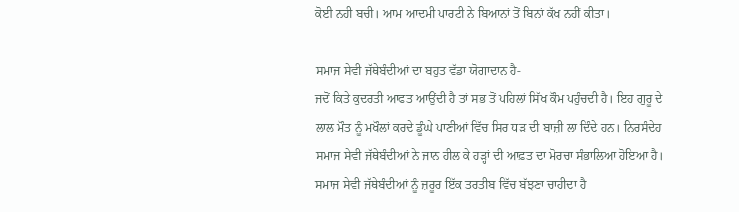ਕੋਈ ਨਹੀ ਬਚੀ। ਆਮ ਆਦਮੀ ਪਾਰਟੀ ਨੇ ਬਿਆਨਾਂ ਤੋਂ ਬਿਨਾਂ ਕੱਖ ਨਹੀਂ ਕੀਤਾ।

ਸਮਾਜ ਸੇਵੀ ਜੱਥੇਬੰਦੀਆਂ ਦਾ ਬਹੁਤ ਵੱਡਾ ਯੋਗਾਦਾਨ ਹੈ-
ਜਦੋਂ ਕਿਤੇ ਕੁਦਰਤੀ ਆਫਤ ਆਉਂਦੀ ਹੈ ਤਾਂ ਸਭ ਤੋਂ ਪਹਿਲਾਂ ਸਿੱਖ ਕੌਮ ਪਹੁੰਚਦੀ ਹੈ। ਇਹ ਗੁਰੂ ਦੇ ਲਾਲ ਮੌਤ ਨੂੰ ਮਖੌਲਾਂ ਕਰਦੇ ਡੂੰਘੇ ਪਾਣੀਆਂ ਵਿੱਚ ਸਿਰ ਧੜ ਦੀ ਬਾਜ਼ੀ ਲਾ ਦਿੰਦੇ ਹਨ। ਨਿਰਸੰਦੇਹ ਸਮਾਜ ਸੇਵੀ ਜੱਥੇਬੰਦੀਆਂ ਨੇ ਜਾਨ ਹੀਲ ਕੇ ਹੜ੍ਹਾਂ ਦੀ ਆਫ਼ਤ ਦਾ ਮੋਰਚਾ ਸੰਭਾਲਿਆ ਹੋਇਆ ਹੈ। ਸਮਾਜ ਸੇਵੀ ਜੱਥੇਬੰਦੀਆਂ ਨੂੰ ਜ਼ਰੂਰ ਇੱਕ ਤਰਤੀਬ ਵਿੱਚ ਬੱਝਣਾ ਚਾਹੀਦਾ ਹੈ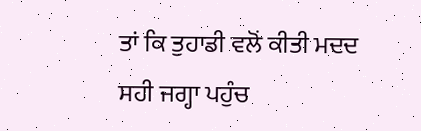ਤਾਂ ਕਿ ਤੁਹਾਡੀ ਵਲੋਂ ਕੀਤੀ ਮਦਦ ਸਹੀ ਜਗ੍ਹਾ ਪਹੁੰਚ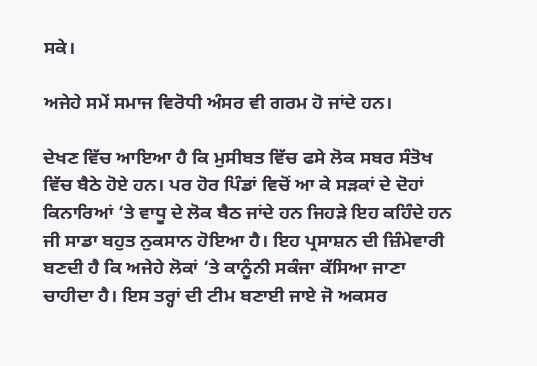ਸਕੇ।

ਅਜੇਹੇ ਸਮੇਂ ਸਮਾਜ ਵਿਰੋਧੀ ਅੰਸਰ ਵੀ ਗਰਮ ਹੋ ਜਾਂਦੇ ਹਨ।

ਦੇਖਣ ਵਿੱਚ ਆਇਆ ਹੈ ਕਿ ਮੁਸੀਬਤ ਵਿੱਚ ਫਸੇ ਲੋਕ ਸਬਰ ਸੰਤੋਖ ਵਿੱਚ ਬੈਠੇ ਹੋਏ ਹਨ। ਪਰ ਹੋਰ ਪਿੰਡਾਂ ਵਿਚੋਂ ਆ ਕੇ ਸੜਕਾਂ ਦੇ ਦੋਹਾਂ ਕਿਨਾਰਿਆਂ ‘ਤੇ ਵਾਧੂ ਦੇ ਲੋਕ ਬੈਠ ਜਾਂਦੇ ਹਨ ਜਿਹੜੇ ਇਹ ਕਹਿੰਦੇ ਹਨ ਜੀ ਸਾਡਾ ਬਹੁਤ ਨੁਕਸਾਨ ਹੋਇਆ ਹੈ। ਇਹ ਪ੍ਰਸਾਸ਼ਨ ਦੀ ਜ਼ਿੰਮੇਵਾਰੀ ਬਣਦੀ ਹੈ ਕਿ ਅਜੇਹੇ ਲੋਕਾਂ ‘ਤੇ ਕਾਨੂੰਨੀ ਸਕੰਜਾ ਕੱਸਿਆ ਜਾਣਾ ਚਾਹੀਦਾ ਹੈ। ਇਸ ਤਰ੍ਹਾਂ ਦੀ ਟੀਮ ਬਣਾਈ ਜਾਏ ਜੋ ਅਕਸਰ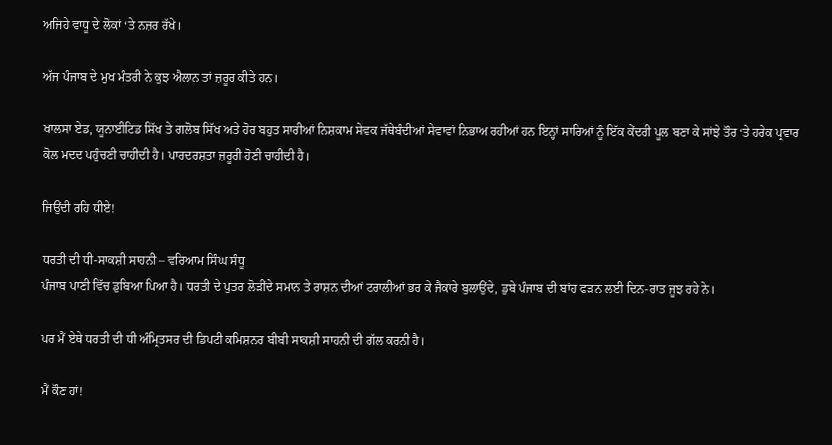ਅਜਿਹੇ ਵਾਧੂ ਦੇ ਲੋਕਾਂ ‘ਤੇ ਨਜ਼ਰ ਰੱਖੇ।

ਅੱਜ ਪੰਜਾਬ ਦੇ ਮੁਖ ਮੰਤਰੀ ਨੇ ਕੁਝ ਐਲਾਨ ਤਾਂ ਜ਼ਰੂਰ ਕੀਤੇ ਹਨ।

ਖਾਲਸਾ ਏਡ, ਯੂਨਾਈਟਿਡ ਸਿੱਖ ਤੇ ਗਲੋਬ ਸਿੱਖ ਅਤੇ ਹੋਰ ਬਹੁਤ ਸਾਰੀਆਂ ਨਿਸ਼ਕਾਮ ਸੇਵਕ ਜੱਥੇਬੰਦੀਆਂ ਸੇਵਾਵਾਂ ਨਿਭਾਅ ਰਹੀਆਂ ਹਨ ਇਨ੍ਹਾਂ ਸਾਰਿਆਂ ਨੂੰ ਇੱਕ ਕੇਂਦਰੀ ਪੂਲ ਬਣਾ ਕੇ ਸਾਂਝੇ ਤੌਰ ‘ਤੇ ਹਰੇਕ ਪ੍ਰਵਾਰ ਕੋਲ ਮਦਦ ਪਹੁੰਚਣੀ ਚਾਹੀਦੀ ਹੈ। ਪਾਰਦਰਸ਼ਤਾ ਜ਼ਰੂਰੀ ਹੋਣੀ ਚਾਹੀਦੀ ਹੈ।

ਜਿਉਂਦੀ ਰਹਿ ਧੀਏ!

ਧਰਤੀ ਦੀ ਧੀ-ਸਾਕਸ਼ੀ ਸਾਹਨੀ – ਵਰਿਆਮ ਸਿੰਘ ਸੰਧੂ
ਪੰਜਾਬ ਪਾਣੀ ਵਿੱਚ ਡੁਬਿਆ ਪਿਆ ਹੈ। ਧਰਤੀ ਦੇ ਪੁਤਰ ਲੋੜੀਂਦੇ ਸਮਾਨ ਤੇ ਰਾਸ਼ਨ ਦੀਆਂ ਟਰਾਲੀਆਂ ਭਰ ਕੇ ਜੈਕਾਰੇ ਬੁਲਾਉਂਦੇ, ਡੁਬੇ ਪੰਜਾਬ ਦੀ ਬਾਂਹ ਫੜਨ ਲਈ ਦਿਨ-ਰਾਤ ਜੂਝ ਰਹੇ ਨੇ।

ਪਰ ਮੈਂ ਏਥੇ ਧਰਤੀ ਦੀ ਧੀ ਅੰਮ੍ਰਿਤਸਰ ਦੀ ਡਿਪਟੀ ਕਮਿਸ਼ਨਰ ਬੀਬੀ ਸਾਕਸ਼ੀ ਸਾਹਨੀ ਦੀ ਗੱਲ ਕਰਨੀ ਹੈ।

ਮੈਂ ਕੌਣ ਹਾਂ!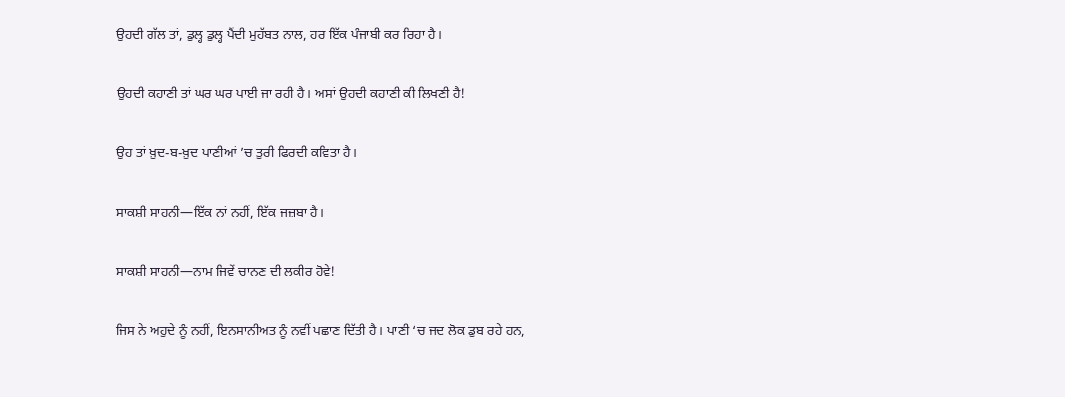ਉਹਦੀ ਗੱਲ ਤਾਂ, ਡੁਲ੍ਹ ਡੁਲ੍ਹ ਪੈਂਦੀ ਮੁਹੱਬਤ ਨਾਲ, ਹਰ ਇੱਕ ਪੰਜਾਬੀ ਕਰ ਰਿਹਾ ਹੈ।

ਉਹਦੀ ਕਹਾਣੀ ਤਾਂ ਘਰ ਘਰ ਪਾਈ ਜਾ ਰਹੀ ਹੈ। ਅਸਾਂ ਉਹਦੀ ਕਹਾਣੀ ਕੀ ਲਿਖਣੀ ਹੈ!

ਉਹ ਤਾਂ ਖ਼ੁਦ-ਬ-ਖ਼ੁਦ ਪਾਣੀਆਂ ’ਚ ਤੁਰੀ ਫਿਰਦੀ ਕਵਿਤਾ ਹੈ।

ਸਾਕਸ਼ੀ ਸਾਹਨੀ—ਇੱਕ ਨਾਂ ਨਹੀਂ, ਇੱਕ ਜਜ਼ਬਾ ਹੈ।

ਸਾਕਸ਼ੀ ਸਾਹਨੀ—ਨਾਮ ਜਿਵੇਂ ਚਾਨਣ ਦੀ ਲਕੀਰ ਹੋਵੇ!

ਜਿਸ ਨੇ ਅਹੁਦੇ ਨੂੰ ਨਹੀਂ, ਇਨਸਾਨੀਅਤ ਨੂੰ ਨਵੀਂ ਪਛਾਣ ਦਿੱਤੀ ਹੈ। ਪਾਣੀ ‘ਚ ਜਦ ਲੋਕ ਡੁਬ ਰਹੇ ਹਨ,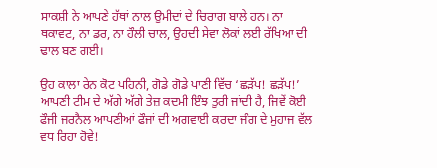ਸਾਕਸ਼ੀ ਨੇ ਆਪਣੇ ਹੱਥਾਂ ਨਾਲ ਉਮੀਦਾਂ ਦੇ ਚਿਰਾਗ ਬਾਲੇ ਹਨ। ਨਾ ਥਕਾਵਟ, ਨਾ ਡਰ, ਨਾ ਹੌਲੀ ਚਾਲ, ਉਹਦੀ ਸੇਵਾ ਲੋਕਾਂ ਲਈ ਰੱਖਿਆ ਦੀ ਢਾਲ ਬਣ ਗਈ।

ਉਹ ਕਾਲਾ ਰੇਨ ਕੋਟ ਪਹਿਨੀ, ਗੋਡੇ ਗੋਡੇ ਪਾਣੀ ਵਿੱਚ ‘ਛੜੱਪ! ਛੜੱਪ!’ ਆਪਣੀ ਟੀਮ ਦੇ ਅੱਗੇ ਅੱਗੇ ਤੇਜ਼ ਕਦਮੀ ਇੰਝ ਤੁਰੀ ਜਾਂਦੀ ਹੈ, ਜਿਵੇਂ ਕੋਈ ਫੌਜੀ ਜਰਨੈਲ ਆਪਣੀਆਂ ਫੌਜਾਂ ਦੀ ਅਗਵਾਈ ਕਰਦਾ ਜੰਗ ਦੇ ਮੁਹਾਜ ਵੱਲ ਵਧ ਰਿਹਾ ਹੋਵੇ!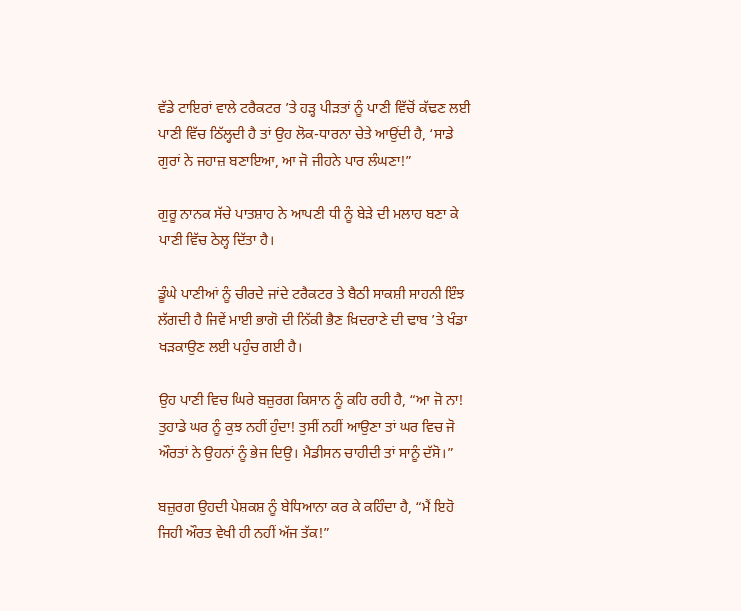ਵੱਡੇ ਟਾਇਰਾਂ ਵਾਲੇ ਟਰੈਕਟਰ ’ਤੇ ਹੜ੍ਹ ਪੀੜਤਾਂ ਨੂੰ ਪਾਣੀ ਵਿੱਚੋਂ ਕੱਢਣ ਲਈ ਪਾਣੀ ਵਿੱਚ ਠਿੱਲ੍ਹਦੀ ਹੈ ਤਾਂ ਉਹ ਲੋਕ-ਧਾਰਨਾ ਚੇਤੇ ਆਉਂਦੀ ਹੈ, ‘ਸਾਡੇ ਗੁਰਾਂ ਨੇ ਜਹਾਜ਼ ਬਣਾਇਆ, ਆ ਜੋ ਜੀਹਨੇ ਪਾਰ ਲੰਘਣਾ!”

ਗੁਰੂ ਨਾਨਕ ਸੱਚੇ ਪਾਤਸ਼ਾਹ ਨੇ ਆਪਣੀ ਧੀ ਨੂੰ ਬੇੜੇ ਦੀ ਮਲਾਹ ਬਣਾ ਕੇ ਪਾਣੀ ਵਿੱਚ ਠੇਲ੍ਹ ਦਿੱਤਾ ਹੈ।

ਡੂੰਘੇ ਪਾਣੀਆਂ ਨੂੰ ਚੀਰਦੇ ਜਾਂਦੇ ਟਰੈਕਟਰ ਤੇ ਬੈਠੀ ਸਾਕਸ਼ੀ ਸਾਹਨੀ ਇੰਝ ਲੱਗਦੀ ਹੈ ਜਿਵੇਂ ਮਾਈ ਭਾਗੋ ਦੀ ਨਿੱਕੀ ਭੈਣ ਖ਼ਿਦਰਾਣੇ ਦੀ ਢਾਬ ’ਤੇ ਖੰਡਾ ਖੜਕਾਉਣ ਲਈ ਪਹੁੰਚ ਗਈ ਹੈ।

ਉਹ ਪਾਣੀ ਵਿਚ ਘਿਰੇ ਬਜ਼ੁਰਗ ਕਿਸਾਨ ਨੂੰ ਕਹਿ ਰਹੀ ਹੈ, “ਆ ਜੋ ਨਾ! ਤੁਹਾਡੇ ਘਰ ਨੂੰ ਕੁਝ ਨਹੀਂ ਹੁੰਦਾ! ਤੁਸੀਂ ਨਹੀਂ ਆਉਣਾ ਤਾਂ ਘਰ ਵਿਚ ਜੋ ਔਰਤਾਂ ਨੇ ਉਹਨਾਂ ਨੂੰ ਭੇਜ ਦਿਉ। ਮੈਡੀਸਨ ਚਾਹੀਦੀ ਤਾਂ ਸਾਨੂੰ ਦੱਸੋ।”

ਬਜ਼ੁਰਗ ਉਹਦੀ ਪੇਸ਼ਕਸ਼ ਨੂੰ ਬੇਧਿਆਨਾ ਕਰ ਕੇ ਕਹਿੰਦਾ ਹੈ, “ਮੈਂ ਇਹੋ ਜਿਹੀ ਔਰਤ ਵੇਖੀ ਹੀ ਨਹੀਂ ਅੱਜ ਤੱਕ!”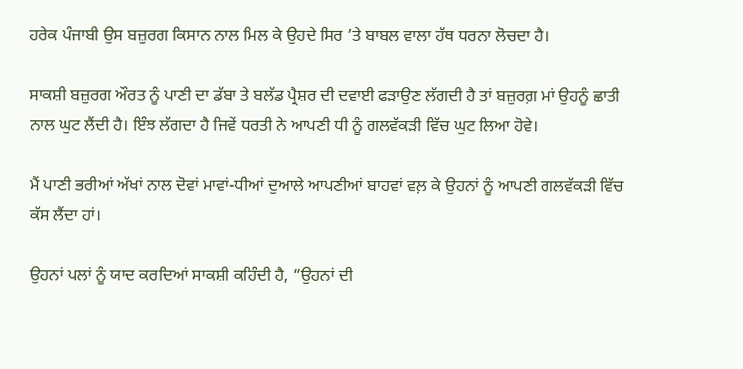ਹਰੇਕ ਪੰਜਾਬੀ ਉਸ ਬਜ਼ੁਰਗ ਕਿਸਾਨ ਨਾਲ ਮਿਲ ਕੇ ਉਹਦੇ ਸਿਰ ’ਤੇ ਬਾਬਲ ਵਾਲਾ ਹੱਥ ਧਰਨਾ ਲੋਚਦਾ ਹੈ।

ਸਾਕਸ਼ੀ ਬਜ਼ੁਰਗ ਔਰਤ ਨੂੰ ਪਾਣੀ ਦਾ ਡੱਬਾ ਤੇ ਬਲੱਡ ਪ੍ਰੈਸ਼ਰ ਦੀ ਦਵਾਈ ਫੜਾਉਣ ਲੱਗਦੀ ਹੈ ਤਾਂ ਬਜ਼ੁਰਗ਼ ਮਾਂ ਉਹਨੂੰ ਛਾਤੀ ਨਾਲ ਘੁਟ ਲੈਂਦੀ ਹੈ। ਇੰਝ ਲੱਗਦਾ ਹੈ ਜਿਵੇਂ ਧਰਤੀ ਨੇ ਆਪਣੀ ਧੀ ਨੂੰ ਗਲਵੱਕੜੀ ਵਿੱਚ ਘੁਟ ਲਿਆ ਹੋਵੇ।

ਮੈਂ ਪਾਣੀ ਭਰੀਆਂ ਅੱਖਾਂ ਨਾਲ ਦੋਵਾਂ ਮਾਵਾਂ-ਧੀਆਂ ਦੁਆਲੇ ਆਪਣੀਆਂ ਬਾਹਵਾਂ ਵਲ਼ ਕੇ ਉਹਨਾਂ ਨੂੰ ਆਪਣੀ ਗਲਵੱਕੜੀ ਵਿੱਚ ਕੱਸ ਲੈਂਦਾ ਹਾਂ।

ਉਹਨਾਂ ਪਲਾਂ ਨੂੰ ਯਾਦ ਕਰਦਿਆਂ ਸਾਕਸ਼ੀ ਕਹਿੰਦੀ ਹੈ, “ਉਹਨਾਂ ਦੀ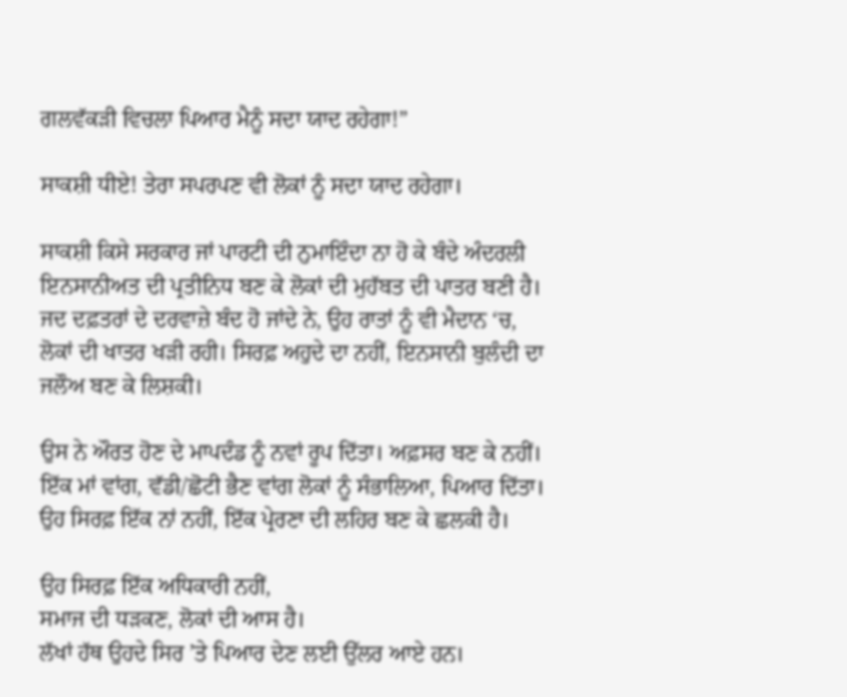ਗਲਵੱਕੜੀ ਵਿਚਲਾ ਪਿਆਰ ਮੈਨੂੰ ਸਦਾ ਯਾਦ ਰਹੇਗਾ!”

ਸਾਕਸ਼ੀ ਧੀਏ! ਤੇਰਾ ਸਪਰਪਣ ਵੀ ਲੋਕਾਂ ਨੂੰ ਸਦਾ ਯਾਦ ਰਹੇਗਾ।

ਸਾਕਸ਼ੀ ਕਿਸੇ ਸਰਕਾਰ ਜਾਂ ਪਾਰਟੀ ਦੀ ਨੁਮਾਇੰਦਾ ਨਾ ਹੋ ਕੇ ਬੰਦੇ ਅੰਦਰਲੀ ਇਨਸਾਨੀਅਤ ਦੀ ਪ੍ਰਤੀਨਿਧ ਬਣ ਕੇ ਲੋਕਾਂ ਦੀ ਮੁਹੱਬਤ ਦੀ ਪਾਤਰ ਬਣੀ ਹੈ। ਜਦ ਦਫ਼ਤਰਾਂ ਦੇ ਦਰਵਾਜ਼ੇ ਬੰਦ ਹੋ ਜਾਂਦੇ ਨੇ, ਉਹ ਰਾਤਾਂ ਨੂੰ ਵੀ ਮੈਦਾਨ ‘ਚ, ਲੋਕਾਂ ਦੀ ਖਾਤਰ ਖੜੀ ਰਹੀ। ਸਿਰਫ਼ ਅਹੁਦੇ ਦਾ ਨਹੀਂ, ਇਨਸਾਨੀ ਬੁਲੰਦੀ ਦਾ ਜਲੌਅ ਬਣ ਕੇ ਲਿਸ਼ਕੀ।

ਉਸ ਨੇ ਔਰਤ ਹੋਣ ਦੇ ਮਾਪਦੰਡ ਨੂੰ ਨਵਾਂ ਰੂਪ ਦਿੱਤਾ। ਅਫ਼ਸਰ ਬਣ ਕੇ ਨਹੀਂ। ਇੱਕ ਮਾਂ ਵਾਂਗ, ਵੱਡੀ/ਛੋਟੀ ਭੈਣ ਵਾਂਗ ਲੋਕਾਂ ਨੂੰ ਸੰਭਾਲਿਆ, ਪਿਆਰ ਦਿੱਤਾ। ਉਹ ਸਿਰਫ਼ ਇੱਕ ਨਾਂ ਨਹੀਂ, ਇੱਕ ਪ੍ਰੇਰਣਾ ਦੀ ਲਹਿਰ ਬਣ ਕੇ ਛਲਕੀ ਹੈ।

ਉਹ ਸਿਰਫ਼ ਇੱਕ ਅਧਿਕਾਰੀ ਨਹੀਂ,
ਸਮਾਜ ਦੀ ਧੜਕਣ, ਲੋਕਾਂ ਦੀ ਆਸ ਹੈ।
ਲੱਖਾਂ ਹੱਥ ਉਹਦੇ ਸਿਰ ’ਤੇ ਪਿਆਰ ਦੇਣ ਲਈ ਉੱਲਰ ਆਏ ਹਨ।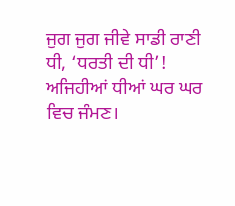ਜੁਗ ਜੁਗ ਜੀਵੇ ਸਾਡੀ ਰਾਣੀ ਧੀ, ‘ਧਰਤੀ ਦੀ ਧੀ’!
ਅਜਿਹੀਆਂ ਧੀਆਂ ਘਰ ਘਰ ਵਿਚ ਜੰਮਣ।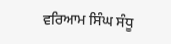ਵਰਿਆਮ ਸਿੰਘ ਸੰਧੂ